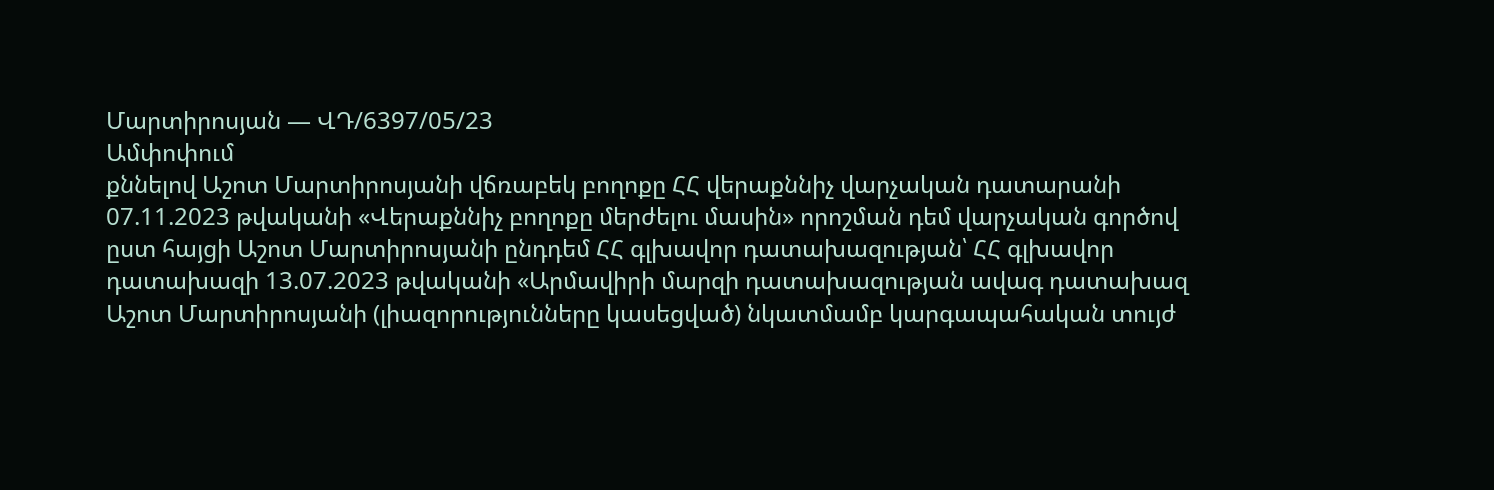Մարտիրոսյան — ՎԴ/6397/05/23
Ամփոփում
քննելով Աշոտ Մարտիրոսյանի վճռաբեկ բողոքը ՀՀ վերաքննիչ վարչական դատարանի 07.11.2023 թվականի «Վերաքննիչ բողոքը մերժելու մասին» որոշման դեմ վարչական գործով ըստ հայցի Աշոտ Մարտիրոսյանի ընդդեմ ՀՀ գլխավոր դատախազության՝ ՀՀ գլխավոր դատախազի 13.07.2023 թվականի «Արմավիրի մարզի դատախազության ավագ դատախազ Աշոտ Մարտիրոսյանի (լիազորությունները կասեցված) նկատմամբ կարգապահական տույժ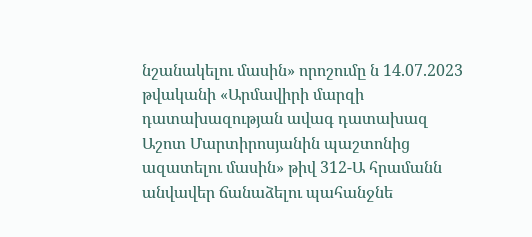նշանակելու մասին» որոշումը ն 14.07.2023 թվականի «Արմավիրի մարզի դատախազության ավագ դատախազ Աշոտ Մարտիրոսյանին պաշտոնից ազատելու մասին» թիվ 312-Ա հրամանն անվավեր ճանաձելու պահանջնե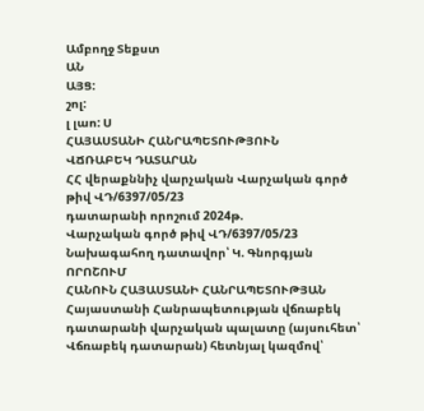Ամբողջ Տեքստ
ԱՆ
ԱՅՑ:
շոլ:
լ լաո: Ս
ՀԱՅԱՍՏԱՆԻ ՀԱՆՐԱՊԵՏՈՒԹՅՈՒՆ
ՎՃՌԱԲԵԿ ԴԱՏԱՐԱՆ
ՀՀ վերաքննիչ վարչական Վարչական գործ թիվ ՎԴ/6397/05/23
դատարանի որոշում 2024թ.
Վարչական գործ թիվ ՎԴ/6397/05/23
Նախագահող դատավոր՝ Կ. Գնորգյան
ՈՐՈՇՈՒՄ
ՀԱՆՈՒՆ ՀԱՅԱՍՏԱՆԻ ՀԱՆՐԱՊԵՏՈՒԹՅԱՆ
Հայաստանի Հանրապետության վճռաբեկ դատարանի վարչական պալատը (այսուհետ՝ Վճռաբեկ դատարան) հետնյալ կազմով՝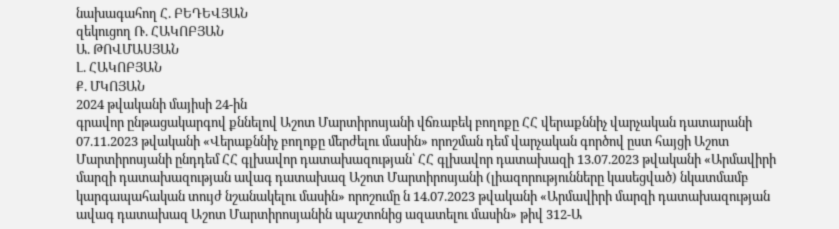նախագահող Հ. ԲԵԴԵՎՅԱՆ
զեկուցող Ռ. ՀԱԿՈԲՅԱՆ
Ա. ԹՈՎՄԱՍՅԱՆ
Լ. ՀԱԿՈԲՅԱՆ
Ք. ՄԿՈՅԱՆ
2024 թվականի մայիսի 24-ին
գրավոր ընթացակարգով քննելով Աշոտ Մարտիրոսյանի վճռաբեկ բողոքը ՀՀ վերաքննիչ վարչական դատարանի 07.11.2023 թվականի «Վերաքննիչ բողոքը մերժելու մասին» որոշման դեմ վարչական գործով ըստ հայցի Աշոտ Մարտիրոսյանի ընդդեմ ՀՀ գլխավոր դատախազության՝ ՀՀ գլխավոր դատախազի 13.07.2023 թվականի «Արմավիրի մարզի դատախազության ավագ դատախազ Աշոտ Մարտիրոսյանի (լիազորությունները կասեցված) նկատմամբ կարգապահական տույժ նշանակելու մասին» որոշումը ն 14.07.2023 թվականի «Արմավիրի մարզի դատախազության ավագ դատախազ Աշոտ Մարտիրոսյանին պաշտոնից ազատելու մասին» թիվ 312-Ա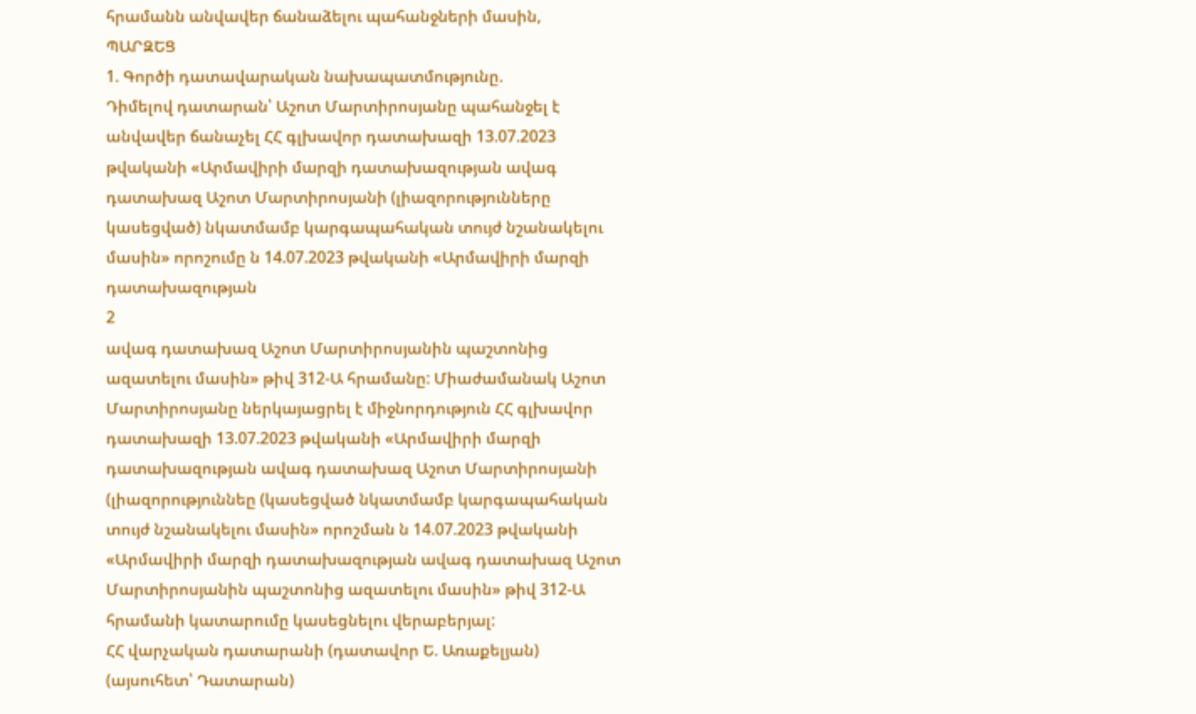հրամանն անվավեր ճանաձելու պահանջների մասին,
ՊԱՐԶԵՑ
1. Գործի դատավարական նախապատմությունը.
Դիմելով դատարան՝ Աշոտ Մարտիրոսյանը պահանջել է անվավեր ճանաչել ՀՀ գլխավոր դատախազի 13.07.2023 թվականի «Արմավիրի մարզի դատախազության ավագ դատախազ Աշոտ Մարտիրոսյանի (լիազորությունները կասեցված) նկատմամբ կարգապահական տույժ նշանակելու մասին» որոշումը ն 14.07.2023 թվականի «Արմավիրի մարզի դատախազության
2
ավագ դատախազ Աշոտ Մարտիրոսյանին պաշտոնից ազատելու մասին» թիվ 312-Ա հրամանը: Միաժամանակ Աշոտ Մարտիրոսյանը ներկայացրել է միջնորդություն ՀՀ գլխավոր դատախազի 13.07.2023 թվականի «Արմավիրի մարզի դատախազության ավագ դատախազ Աշոտ Մարտիրոսյանի (լիազորություննեը (կասեցված նկատմամբ կարգապահական տույժ նշանակելու մասին» որոշման ն 14.07.2023 թվականի «Արմավիրի մարզի դատախազության ավագ դատախազ Աշոտ Մարտիրոսյանին պաշտոնից ազատելու մասին» թիվ 312-Ա հրամանի կատարումը կասեցնելու վերաբերյալ:
ՀՀ վարչական դատարանի (դատավոր Ե. Առաքելյան) (այսուհետ՝ Դատարան)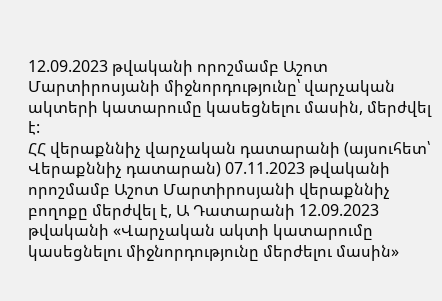12.09.2023 թվականի որոշմամբ Աշոտ Մարտիրոսյանի միջնորդությունը՝ վարչական ակտերի կատարումը կասեցնելու մասին, մերժվել է:
ՀՀ վերաքննիչ վարչական դատարանի (այսուհետ՝ Վերաքննիչ դատարան) 07.11.2023 թվականի որոշմամբ Աշոտ Մարտիրոսյանի վերաքննիչ բողոքը մերժվել է, Ա Դատարանի 12.09.2023 թվականի «Վարչական ակտի կատարումը կասեցնելու միջնորդությունը մերժելու մասին»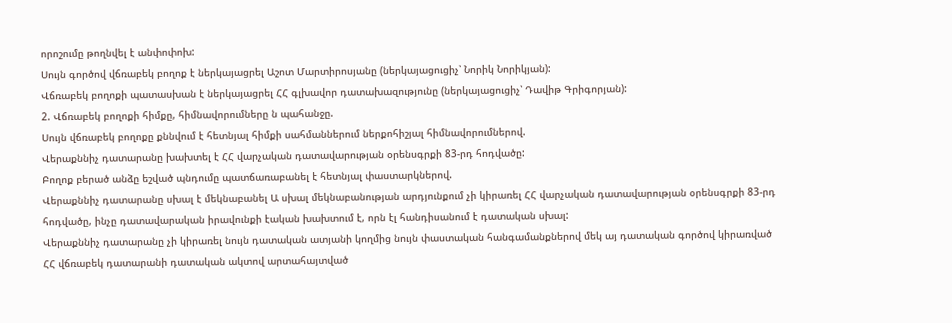որոշումը թողնվել է անփոփոխ:
Սույն գործով վճռաբեկ բողոք է ներկայացրել Աշոտ Մարտիրոսյանը (ներկայացուցիչ՝ Նորիկ Նորիկյան):
Վճռաբեկ բողոքի պատասխան է ներկայացրել ՀՀ գլխավոր դատախազությունը (ներկայացուցիչ՝ Դավիթ Գրիգորյան):
2. Վճռաբեկ բողոքի հիմքը, հիմնավորումները ն պահանջը.
Սույն վճռաբեկ բողոքը քննվում է հետնյալ հիմքի սահմաններում ներքոհիշյալ հիմնավորումներով.
Վերաքննիչ դատարանը խախտել է ՀՀ վարչական դատավարության օրենսգրքի 83-րդ հոդվածը:
Բողոք բերած անձը եշված պնդումը պատճառաբանել է հետնյալ փաստարկներով.
Վերաքննիչ դատարանը սխալ է մեկնաբանել Ա սխալ մեկնաբանության արդյունքում չի կիրառել ՀՀ վարչական դատավարության օրենսգրքի 83-րդ հոդվածը, ինչը դատավարական իրավունքի էական խախտում է, որն էլ հանդիսանում է դատական սխալ:
Վերաքննիչ դատարանը չի կիրառել նույն դատական ատյանի կողմից նույն փաստական հանգամանքներով մեկ այ դատական գործով կիրառված ՀՀ վճռաբեկ դատարանի դատական ակտով արտահայտված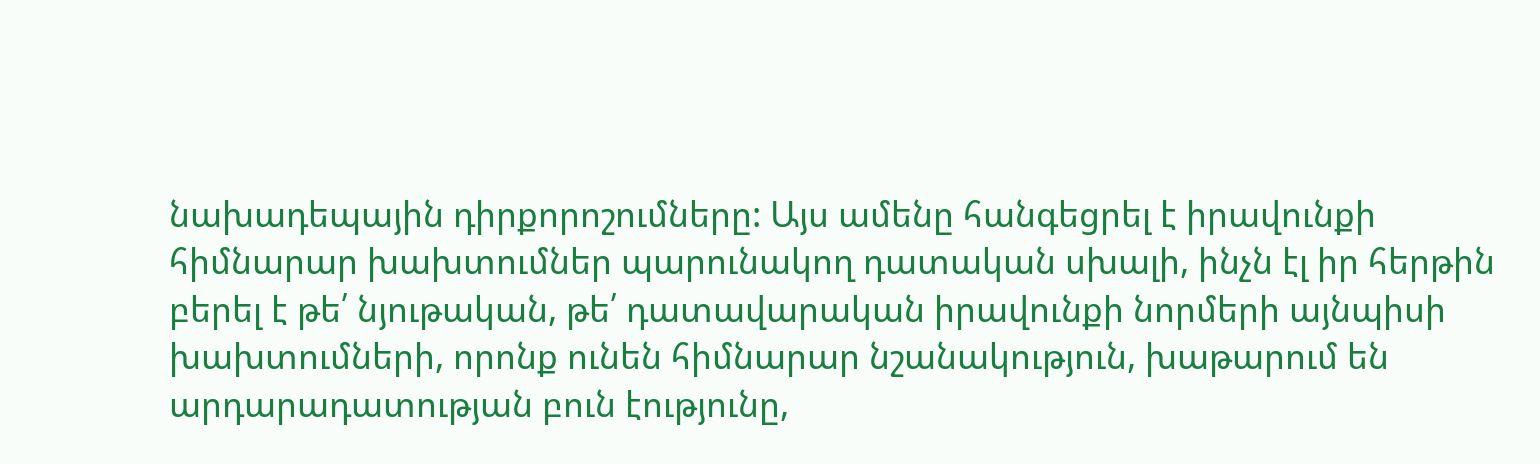նախադեպային դիրքորոշումները: Այս ամենը հանգեցրել է իրավունքի հիմնարար խախտումներ պարունակող դատական սխալի, ինչն էլ իր հերթին բերել է թե՛ նյութական, թե՛ դատավարական իրավունքի նորմերի այնպիսի խախտումների, որոնք ունեն հիմնարար նշանակություն, խաթարում են արդարադատության բուն էությունը,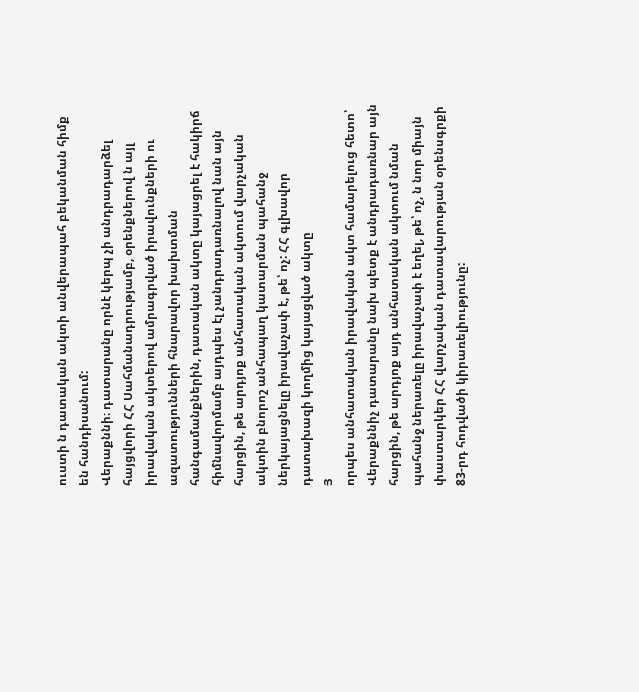ուստի ն դատական ակտի անվերապահ բեկանման հիմք են հանդիսանում:
Վերաքննի։ դատարանը որնէ կերպ չի անդրադարձել հայցվորի ՀՀ Սահմանադրությամբ, օրենքներով ն այլ իրավական ակտերով ամրագրված իրավունքների ու ազատությունների հնարավոր խախտման հանգամանքներին, դատական ակտը կայացրել է հակիրճ հիմնավորմամբ այդպես էլ չանդրադառնալով նան այն հարցին, թե արդյոք անհատական ակտում վարչական ակտին բնորոշ անհապաղ կատարման պահանջ ներկայացնելը իրավաչափ է, թե՝ ոչ: ՀՀ գլխավոր դատախազի կողմից կայացված ակտը
Յ
որպես անհատական իրավական ակտ համարելուց հետո՝ Վերաքննիչ դատարանը նախ պետք է անդրադառնար այն հարցին, թե արդյոք այդ անհատական ակտում նման պահանջ ներառելը իրավաչափ է եղել, թե՝ ոչ, ն նոր միայն փաստարկեր ՀՀ վարչական դատավարության օրենսգրքի 83-րդ հոդվածի կիրառելիությունը: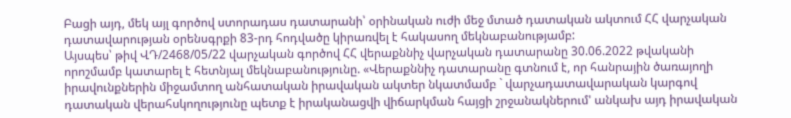Բացի այդ, մեկ այլ գործով ստորադաս դատարանի՝ օրինական ուժի մեջ մտած դատական ակտում ՀՀ վարչական դատավարության օրենսգրքի 83-րդ հոդվածը կիրառվել է հակասող մեկնաբանությամբ:
Այսպես՝ թիվ ՎԴ/2468/05/22 վարչական գործով ՀՀ վերաքննիչ վարչական դատարանը 30.06.2022 թվականի որոշմամբ կատարել է հետնյալ մեկնաբանությունը. «Վերաքննիչ դատարանը գտնում է, որ հանրային ծառայողի իրավունքներին միջամտող անհատական իրավական ակտեր նկատմամբ ` վարչադատավարական կարգով դատական վերահսկողությունը պետք է իրականացվի վիճարկման հայցի շրջանակներում' անկախ այդ իրավական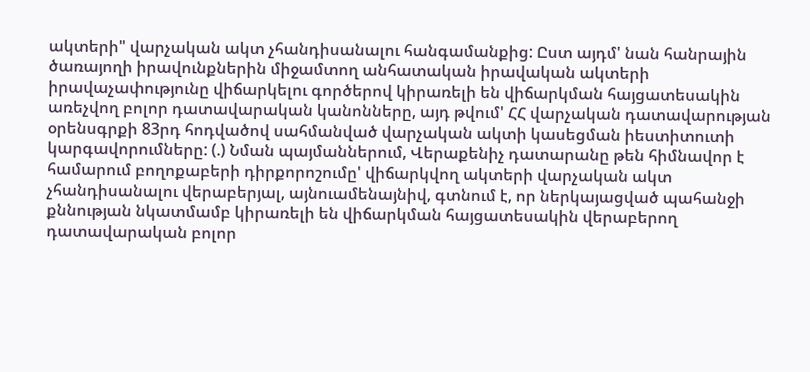ակտերի" վարչական ակտ չհանդիսանալու հանգամանքից: Ըստ այդմ' նան հանրային ծառայողի իրավունքներին միջամտող անհատական իրավական ակտերի իրավաչափությունը վիճարկելու գործերով կիրառելի են վիճարկման հայցատեսակին առեչվող բոլոր դատավարական կանոնները, այդ թվում' ՀՀ վարչական դատավարության օրենսգրքի 83րդ հոդվածով սահմանված վարչական ակտի կասեցման իեստիտուտի կարգավորումները: (.) Նման պայմաններում, Վերաքենիչ դատարանը թեն հիմնավոր է համարում բողոքաբերի դիրքորոշումը' վիճարկվող ակտերի վարչական ակտ չհանդիսանալու վերաբերյալ, այնուամենայնիվ, գտնում է, որ ներկայացված պահանջի քննության նկատմամբ կիրառելի են վիճարկման հայցատեսակին վերաբերող դատավարական բոլոր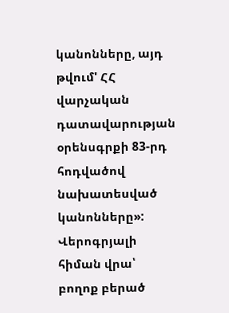կանոնները, այդ թվում' ՀՀ վարչական դատավարության օրենսգրքի 83-րդ հոդվածով նախատեսված կանոնները»:
Վերոգրյալի հիման վրա՝ բողոք բերած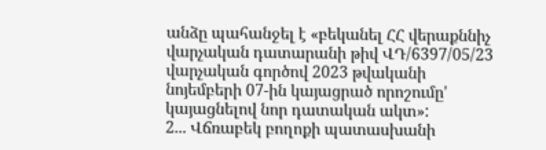անձը պահանջել է «բեկանել ՀՀ վերաքննիչ վարչական դատարանի թիվ ՎԴ/6397/05/23 վարչական գործով 2023 թվականի նոյեմբերի 07-ին կայացրած որոշումը' կայացնելով նոր դատական ակտ»:
2... Վճռաբեկ բողոքի պատասխանի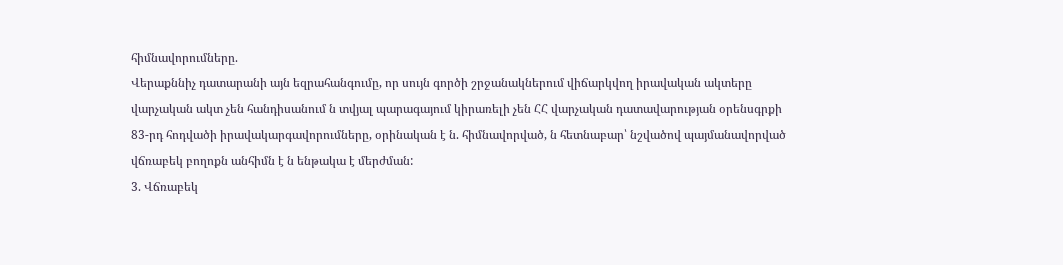հիմնավորումները.
Վերաքննիչ դատարանի այն եզրահանգումը, որ սույն գործի շրջանակներում վիճարկվող իրավական ակտերը վարչական ակտ չեն հանդիսանում ն տվյալ պարագայում կիրառելի չեն ՀՀ վարչական դատավարության օրենսգրքի 83-րդ հոդվածի իրավակարգավորումները, օրինական է ն. հիմնավորված, ն հետնաբար՝ նշվածով պայմանավորված վճռաբեկ բողոքն անհիմն է ն ենթակա է մերժման:
3. Վճռաբեկ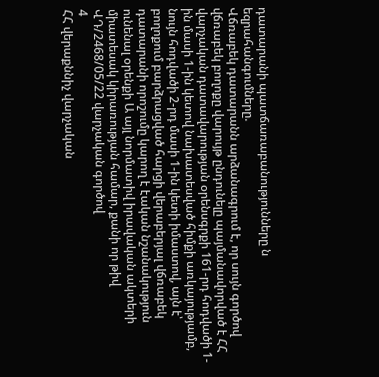դատարանի պատճառաբանությունները ն եզրահանգումները.
Վճռաբեկ դատարանն արձանագրում է, որ սույն գործով վճռաբեկ բողոքը վարույթ ընդունելը պայմանավորված է ՀՀ վարչական դատավարության օրենսգրքի 161-րդ հոդվածի 1-ին մասի 1-ին կետով նախատեսված հիմքի առկայությամբ, նույն հոդվածի 2-րդ մասի 1-ին կետի իմաստով, այն է՝ բողոքում բարձրացված հարցի վերաբերյալ վճռաբեկ դատարանի որոշումը կարող է էական նշանակություն ունենալ օրենքի Ա այլ նորմատիվ իրավական ակտերի միատեսակ կիրառության համար, քանի որ թիվ ՎԴ/2468/05/22 վարչական գործով
4
ՀՀ վերաքննիչ վարչական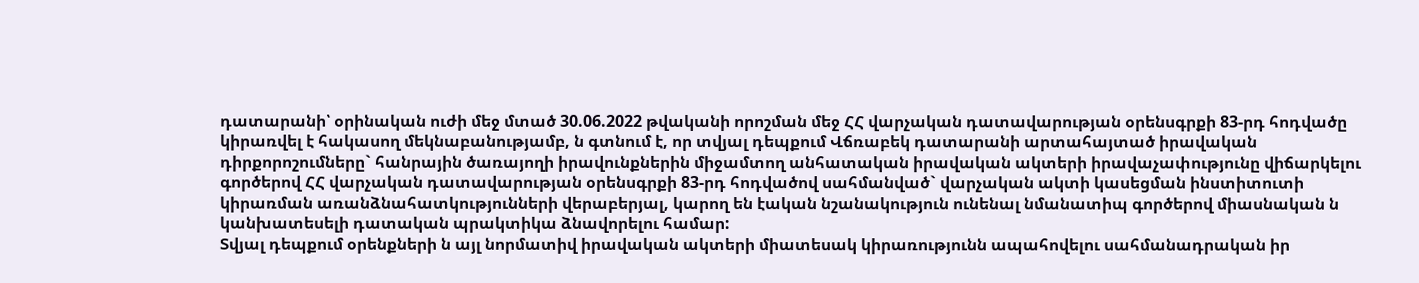դատարանի՝ օրինական ուժի մեջ մտած 30.06.2022 թվականի որոշման մեջ ՀՀ վարչական դատավարության օրենսգրքի 83-րդ հոդվածը կիրառվել է հակասող մեկնաբանությամբ, ն գտնում է, որ տվյալ դեպքում Վճռաբեկ դատարանի արտահայտած իրավական դիրքորոշումները` հանրային ծառայողի իրավունքներին միջամտող անհատական իրավական ակտերի իրավաչափությունը վիճարկելու գործերով ՀՀ վարչական դատավարության օրենսգրքի 83-րդ հոդվածով սահմանված` վարչական ակտի կասեցման ինստիտուտի կիրառման առանձնահատկությունների վերաբերյալ, կարող են էական նշանակություն ունենալ նմանատիպ գործերով միասնական ն կանխատեսելի դատական պրակտիկա ձնավորելու համար:
Տվյալ դեպքում օրենքների ն այլ նորմատիվ իրավական ակտերի միատեսակ կիրառությունն ապահովելու սահմանադրական իր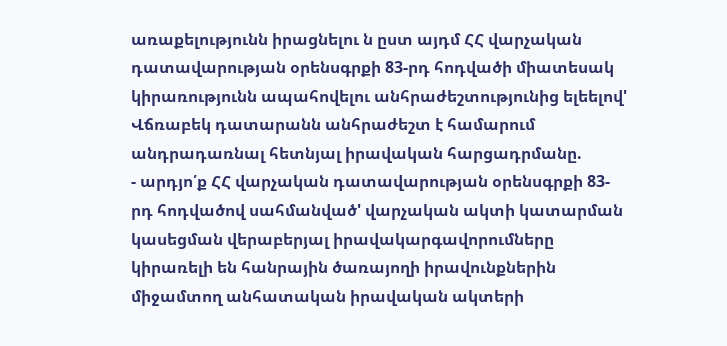առաքելությունն իրացնելու ն ըստ այդմ ՀՀ վարչական դատավարության օրենսգրքի 83-րդ հոդվածի միատեսակ կիրառությունն ապահովելու անհրաժեշտությունից ելեելով' Վճռաբեկ դատարանն անհրաժեշտ է համարում անդրադառնալ հետնյալ իրավական հարցադրմանը.
- արդյո՛ք ՀՀ վարչական դատավարության օրենսգրքի 83-րդ հոդվածով սահմանված' վարչական ակտի կատարման կասեցման վերաբերյալ իրավակարգավորումները կիրառելի են հանրային ծառայողի իրավունքներին միջամտող անհատական իրավական ակտերի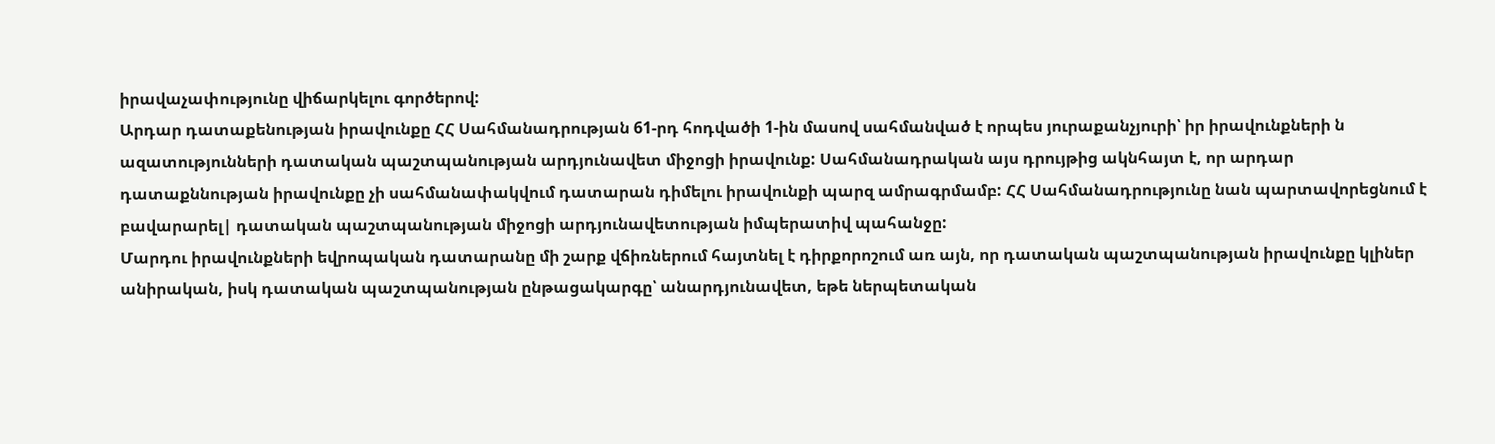իրավաչափությունը վիճարկելու գործերով:
Արդար դատաքենության իրավունքը ՀՀ Սահմանադրության 61-րդ հոդվածի 1-ին մասով սահմանված է որպես յուրաքանչյուրի՝ իր իրավունքների ն ազատությունների դատական պաշտպանության արդյունավետ միջոցի իրավունք: Սահմանադրական այս դրույթից ակնհայտ է, որ արդար դատաքննության իրավունքը չի սահմանափակվում դատարան դիմելու իրավունքի պարզ ամրագրմամբ: ՀՀ Սահմանադրությունը նան պարտավորեցնում է բավարարել| դատական պաշտպանության միջոցի արդյունավետության իմպերատիվ պահանջը:
Մարդու իրավունքների եվրոպական դատարանը մի շարք վճիռներում հայտնել է դիրքորոշում առ այն, որ դատական պաշտպանության իրավունքը կլիներ անիրական, իսկ դատական պաշտպանության ընթացակարգը՝ անարդյունավետ, եթե ներպետական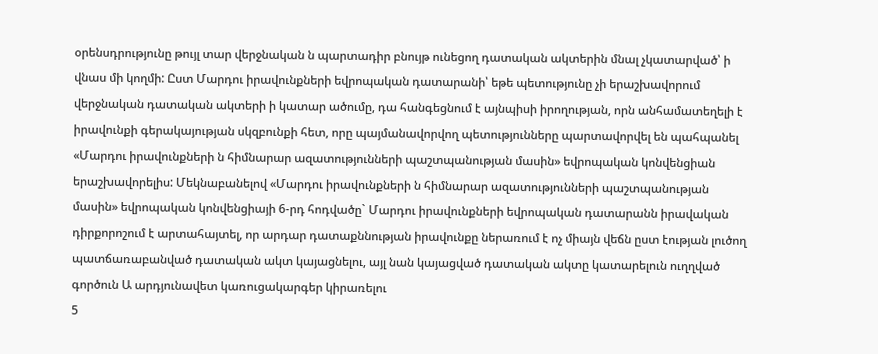օրենսդրությունը թույլ տար վերջնական ն պարտադիր բնույթ ունեցող դատական ակտերին մնալ չկատարված՝ ի վնաս մի կողմի: Ըստ Մարդու իրավունքների եվրոպական դատարանի՝ եթե պետությունը չի երաշխավորում վերջնական դատական ակտերի ի կատար ածումը, դա հանգեցնում է այնպիսի իրողության, որն անհամատեղելի է իրավունքի գերակայության սկզբունքի հետ, որը պայմանավորվող պետությունները պարտավորվել են պահպանել «Մարդու իրավունքների ն հիմնարար ազատությունների պաշտպանության մասին» եվրոպական կոնվենցիան երաշխավորելիս: Մեկնաբանելով «Մարդու իրավունքների ն հիմնարար ազատությունների պաշտպանության մասին» եվրոպական կոնվենցիայի 6-րդ հոդվածը` Մարդու իրավունքների եվրոպական դատարանն իրավական դիրքորոշում է արտահայտել, որ արդար դատաքննության իրավունքը ներառում է ոչ միայն վեճն ըստ էության լուծող պատճառաբանված դատական ակտ կայացնելու, այլ նան կայացված դատական ակտը կատարելուն ուղղված գործուն Ա արդյունավետ կառուցակարգեր կիրառելու
5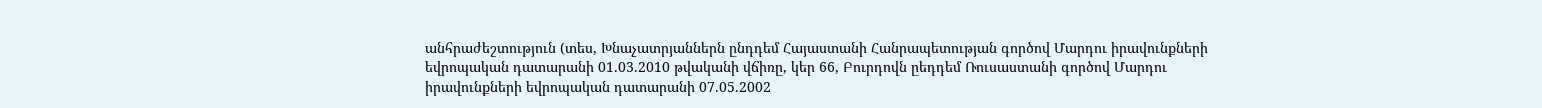անհրաժեշտություն (տես, Խնաչատրյաններն ընդդեմ Հայաստանի Հանրապետության գործով Մարդու իրավունքների եվրոպական դատարանի 01.03.2010 թվականի վճիռը, կեր 66, Բուրդովն ըեդդեմ Ռուսաստանի գործով Մարդու իրավունքների եվրոպական դատարանի 07.05.2002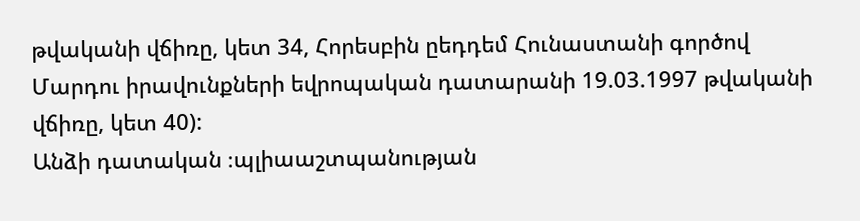թվականի վճիռը, կետ 34, Հորեսբին ըեդդեմ Հունաստանի գործով Մարդու իրավունքների եվրոպական դատարանի 19.03.1997 թվականի վճիռը, կետ 40):
Անձի դատական ։պլիաաշտպանության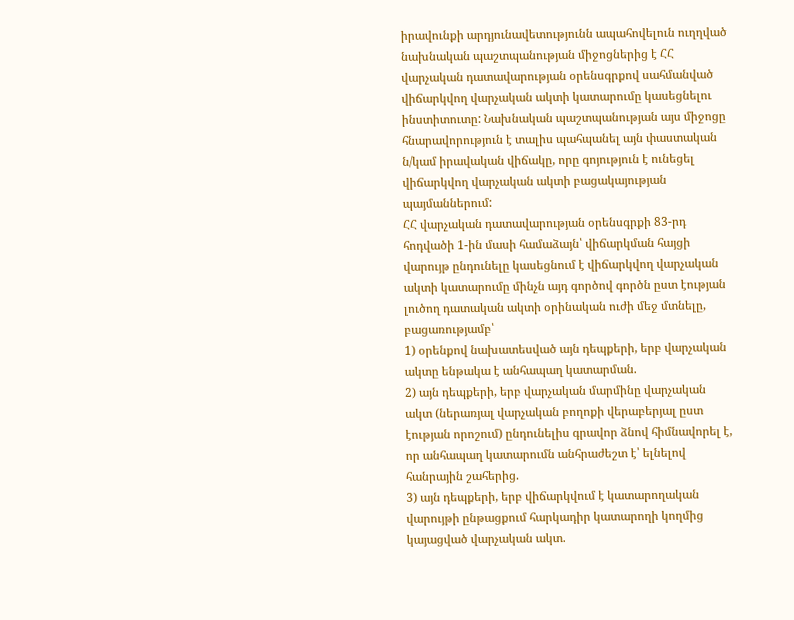իրավունքի արդյունավետությունն ապահովելուն ուղղված նախնական պաշտպանության միջոցներից է ՀՀ վարչական դատավարության օրենսգրքով սահմանված վիճարկվող վարչական ակտի կատարումը կասեցնելու ինստիտուտը: Նախնական պաշտպանության այս միջոցը հնարավորություն է տալիս պահպանել այն փաստական ն/կամ իրավական վիճակը, որը գոյություն է ունեցել վիճարկվող վարչական ակտի բացակայության պայմաններում:
ՀՀ վարչական դատավարության օրենսգրքի 83-րդ հոդվածի 1-ին մասի համաձայն՝ վիճարկման հայցի վարույթ ընդունելը կասեցնում է վիճարկվող վարչական ակտի կատարումը մինչն այդ գործով գործն ըստ էության լուծող դատական ակտի օրինական ուժի մեջ մտնելը, բացառությամբ՝
1) օրենքով նախատեսված այն դեպքերի, երբ վարչական ակտը ենթակա է անհապաղ կատարման.
2) այն դեպքերի, երբ վարչական մարմինը վարչական ակտ (ներառյալ վարչական բողոքի վերաբերյալ ըստ էության որոշում) ընդունելիս գրավոր ձնով հիմնավորել է, որ անհապաղ կատարումն անհրաժեշտ է՝ ելնելով հանրային շահերից.
3) այն դեպքերի, երբ վիճարկվում է կատարողական վարույթի ընթացքում հարկադիր կատարողի կողմից կայացված վարչական ակտ.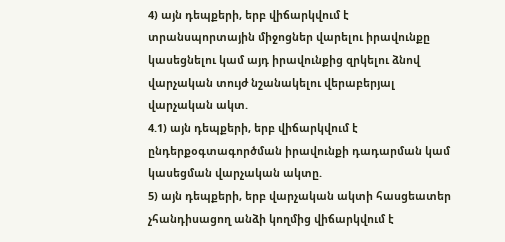4) այն դեպքերի, երբ վիճարկվում է տրանսպորտային միջոցներ վարելու իրավունքը կասեցնելու կամ այդ իրավունքից զրկելու ձնով վարչական տույժ նշանակելու վերաբերյալ վարչական ակտ.
4.1) այն դեպքերի, երբ վիճարկվում է ընդերքօգտագործման իրավունքի դադարման կամ կասեցման վարչական ակտը.
5) այն դեպքերի, երբ վարչական ակտի հասցեատեր չհանդիսացող անձի կողմից վիճարկվում է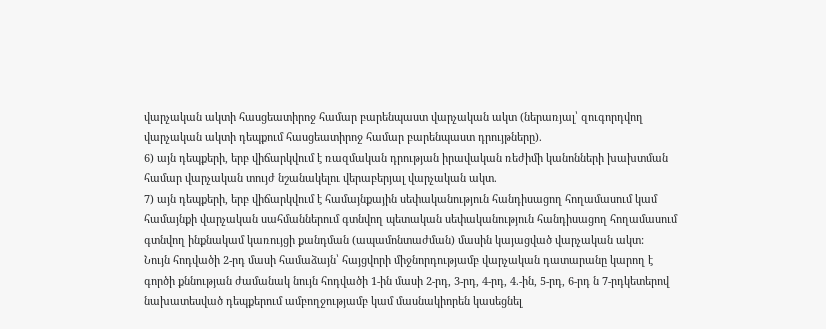վարչական ակտի հասցեատիրոջ համար բարենպաստ վարչական ակտ (ներառյալ՝ զուգորդվող վարչական ակտի դեպքում հասցեատիրոջ համար բարենպաստ դրույթները).
6) այն դեպքերի, երբ վիճարկվում է ռազմական դրության իրավական ռեժիմի կանոնների խախտման համար վարչական տույժ նշանակելու վերաբերյալ վարչական ակտ.
7) այն դեպքերի, երբ վիճարկվում է համայնքային սեփականություն հանդիսացող հողամասում կամ համայնքի վարչական սահմաններում գտնվող պետական սեփականություն հանդիսացող հողամասում գտնվող ինքնակամ կառույցի քանդման (ապամոնտաժման) մասին կայացված վարչական ակտ:
Նույն հոդվածի 2-րդ մասի համաձայն՝ հայցվորի միջնորդությամբ վարչական դատարանը կարող է գործի քննության ժամանակ նույն հոդվածի 1-ին մասի 2-րդ, 3-րդ, 4-րդ, 4.-ին, 5-րդ, 6-րդ ն 7-րդկետերով նախատեսված դեպքերում ամբողջությամբ կամ մասնակիորեն կասեցնել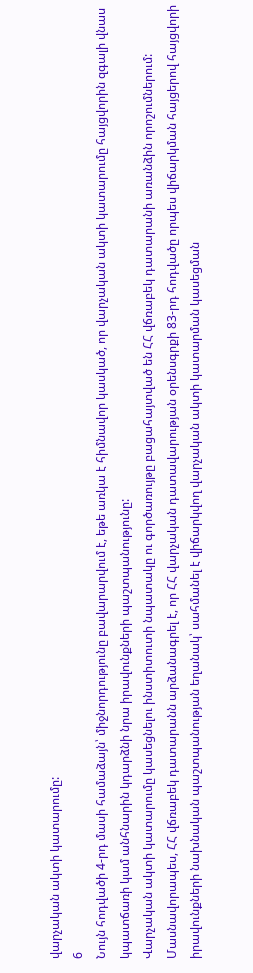վարչական ակտի կատարումը:
6
Նույն հոդվածի 4-րդ մասի համաձայն՝ միջնորդությունը բավարարվում է, եթե առկա է հիմնավոր կասկած, որ վարչական ակտի կատարումը հայցվորին զգալի վնաս կպատճառի կամ անհնարին կդարձնի նրա իրավունքների պաշտպանությունը:
Վարչական ակտի կատարումը կասեցնելու ինստիտուտի նպատակը ու գործառույթը բացահայտված են ՀՀ վճռաբեկ դատարանի առանձին որոշումներում: Մասնավորապես, ՀՀ վճռաբեկ դատարանն արձանագրել է, որ ՀՀ վարչական դատավարության օրենսգրքի 83-րդ հոդվածը որպես վիճարկման հայցերով հայցվորի իրավունքների նախնական պաշտպանության եղանակ՝ սահմանել է վիճարկվող վարչական ակտի կատարման կասեցման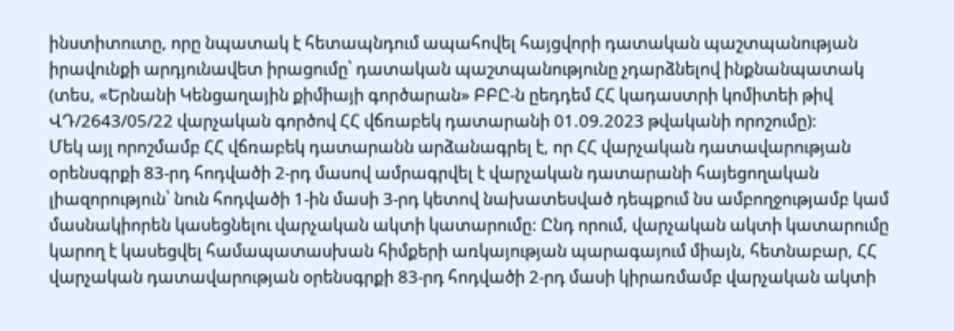ինստիտուտը, որը նպատակ է հետապնդում ապահովել հայցվորի դատական պաշտպանության իրավունքի արդյունավետ իրացումը՝ դատական պաշտպանությունը չդարձնելով ինքնանպատակ (տես, «Երնանի Կենցաղային քիմիայի գործարան» ԲԲԸ-ն ըեդդեմ ՀՀ կադաստրի կոմիտեի թիվ ՎԴ/2643/05/22 վարչական գործով ՀՀ վճռաբեկ դատարանի 01.09.2023 թվականի որոշումը):
Մեկ այլ որոշմամբ ՀՀ վճռաբեկ դատարանն արձանագրել է, որ ՀՀ վարչական դատավարության օրենսգրքի 83-րդ հոդվածի 2-րդ մասով ամրագրվել է վարչական դատարանի հայեցողական լիազորություն՝ նուն հոդվածի 1-ին մասի 3-րդ կետով նախատեսված դեպքում նս ամբողջությամբ կամ մասնակիորեն կասեցնելու վարչական ակտի կատարումը: Ընդ որում, վարչական ակտի կատարումը կարող է կասեցվել համապատասխան հիմքերի առկայության պարագայում միայն, հետնաբար, ՀՀ վարչական դատավարության օրենսգրքի 83-րդ հոդվածի 2-րդ մասի կիրառմամբ վարչական ակտի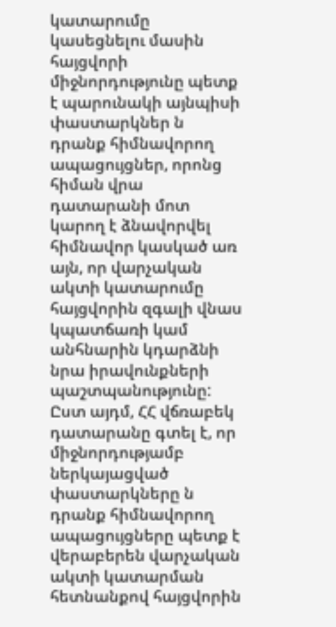կատարումը կասեցնելու մասին հայցվորի միջնորդությունը պետք է պարունակի այնպիսի փաստարկներ ն դրանք հիմնավորող ապացույցներ, որոնց հիման վրա դատարանի մոտ կարող է ձնավորվել հիմնավոր կասկած առ այն, որ վարչական ակտի կատարումը հայցվորին զգալի վնաս կպատճառի կամ անհնարին կդարձնի նրա իրավունքների պաշտպանությունը: Ըստ այդմ, ՀՀ վճռաբեկ դատարանը գտել է, որ միջնորդությամբ ներկայացված փաստարկները ն դրանք հիմնավորող ապացույցները պետք է վերաբերեն վարչական ակտի կատարման հետնանքով հայցվորին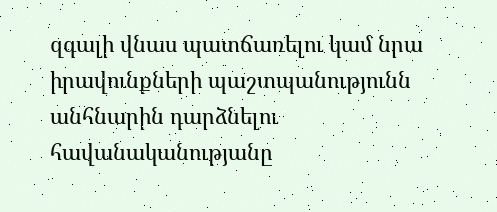զգալի վնաս պատճառելու կամ նրա իրավունքների պաշտպանությունն անհնարին դարձնելու հավանականությանը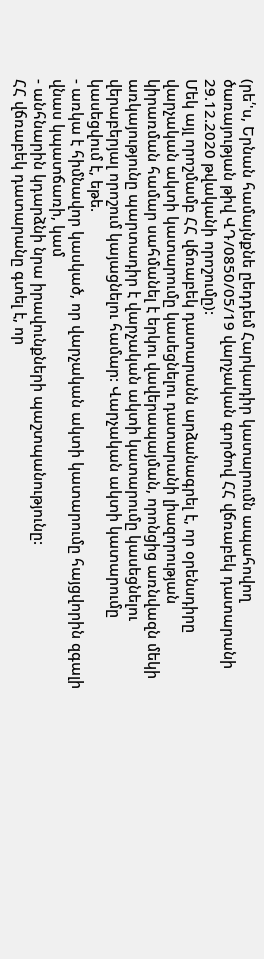(րե՛'ս, Երնան համայնքնե ըեդդեմ Հարկադիր կատարումն ապահովող ծառայության թիվ ՎԴ/0850/05/19 վարչական գործով ՀՀ վճռաբեկ դատարանի 29.12.2020 թվականի որոշումը):
Մեկ այլ որոշմամբ ՀՀ վճռաբեկ դատարանն արձանագրել է, որ օրենսդիրը վարչական ակտի կատարումը կասեցնելու դատարանի լիազորության կիրառման համար սահմանել է երկու վավերապայման, որոնցից առնվազն մեկի առկայությունը պարտադիր է վարչական ակտի կատարումը կասեցնելու վերաբերյալ որոշում կայացնելու համար: Վարչական ակտի կատարումը կասեցվում է, եթե.
- առկա է հիմնավոր կասկած, որ վարչական ակտի կատարումը հայցվորին զգալի վնաս կպատճառի, կամ
- անհնարին կդարձնի նրա իրավունքների պաշտպանությունը:
ՀՀ վճռաբեկ դատարանը գտել է, որ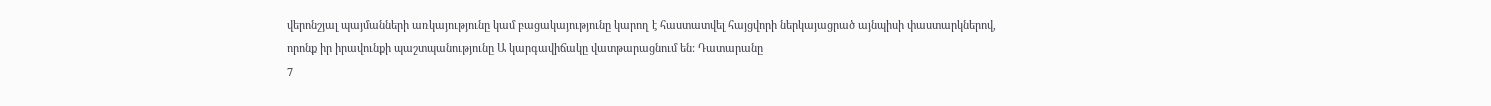վերոնշյալ պայմանների առկայությունը կամ բացակայությունը կարող է հաստատվել հայցվորի ներկայացրած այնպիսի փաստարկներով, որոնք իր իրավունքի պաշտպանությունը Ա կարգավիճակը վատթարացնում են: Դատարանը
7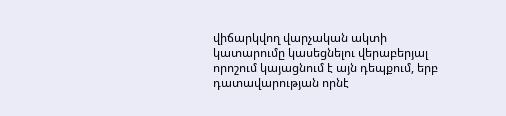վիճարկվող վարչական ակտի կատարումը կասեցնելու վերաբերյալ որոշում կայացնում է այն դեպքում, երբ դատավարության որնէ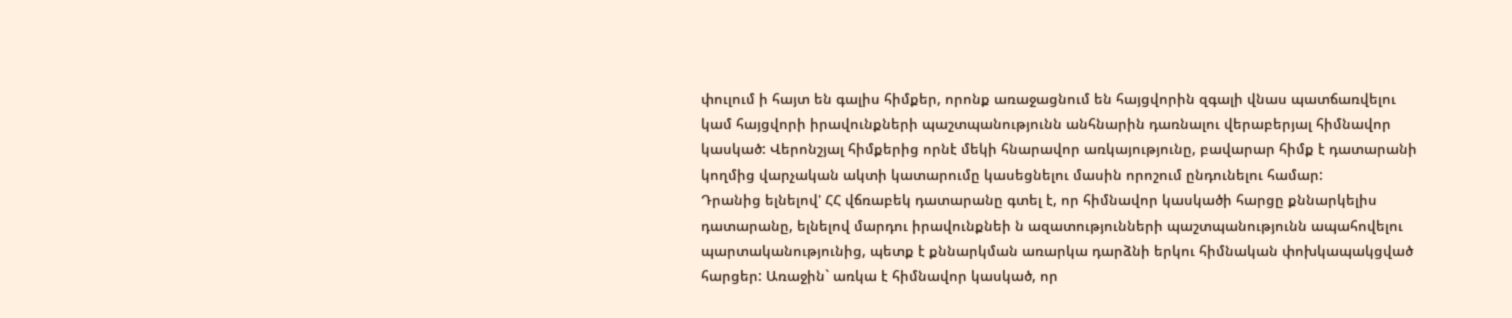փուլում ի հայտ են գալիս հիմքեր, որոնք առաջացնում են հայցվորին զգալի վնաս պատճառվելու կամ հայցվորի իրավունքների պաշտպանությունն անհնարին դառնալու վերաբերյալ հիմնավոր կասկած: Վերոնշյալ հիմքերից որնէ մեկի հնարավոր առկայությունը, բավարար հիմք է դատարանի կողմից վարչական ակտի կատարումը կասեցնելու մասին որոշում ընդունելու համար:
Դրանից ելնելով' ՀՀ վճռաբեկ դատարանը գտել է, որ հիմնավոր կասկածի հարցը քննարկելիս դատարանը, ելնելով մարդու իրավունքնեի ն ազատությունների պաշտպանությունն ապահովելու պարտականությունից, պետք է քննարկման առարկա դարձնի երկու հիմնական փոխկապակցված հարցեր: Առաջին` առկա է հիմնավոր կասկած, որ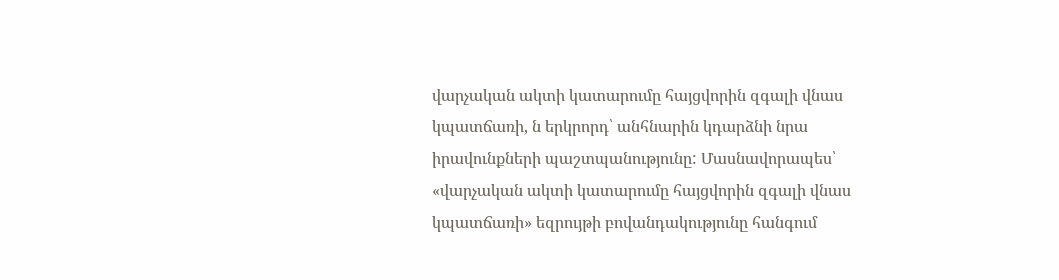վարչական ակտի կատարումը հայցվորին զգալի վնաս կպատճառի, ն երկրորդ՝ անհնարին կդարձնի նրա իրավունքների պաշտպանությունը: Մասնավորապես՝ «վարչական ակտի կատարումը հայցվորին զգալի վնաս կպատճառի» եզրույթի բովանդակությունը հանգում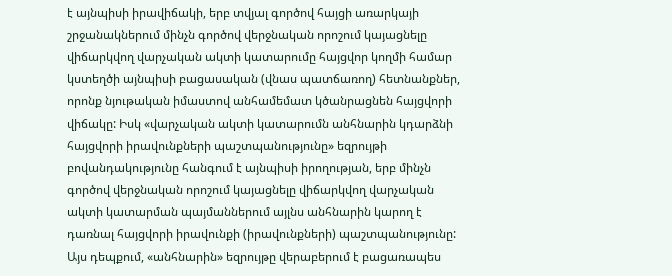է այնպիսի իրավիճակի, երբ տվյալ գործով հայցի առարկայի շրջանակներում մինչն գործով վերջնական որոշում կայացնելը վիճարկվող վարչական ակտի կատարումը հայցվոր կողմի համար կստեղծի այնպիսի բացասական (վնաս պատճառող) հետնանքներ, որոնք նյութական իմաստով անհամեմատ կծանրացնեն հայցվորի վիճակը: Իսկ «վարչական ակտի կատարումն անհնարին կդարձնի հայցվորի իրավունքների պաշտպանությունը» եզրույթի բովանդակությունը հանգում է այնպիսի իրողության, երբ մինչն գործով վերջնական որոշում կայացնելը վիճարկվող վարչական ակտի կատարման պայմաններում այլնս անհնարին կարող է դառնալ հայցվորի իրավունքի (իրավունքների) պաշտպանությունը: Այս դեպքում, «անհնարին» եզրույթը վերաբերում է բացառապես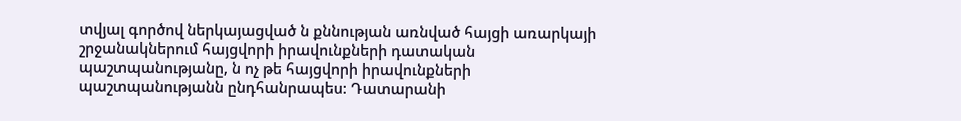տվյալ գործով ներկայացված ն քննության առնված հայցի առարկայի շրջանակներում հայցվորի իրավունքների դատական պաշտպանությանը, ն ոչ թե հայցվորի իրավունքների պաշտպանությանն ընդհանրապես: Դատարանի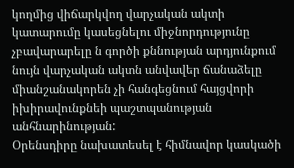կողմից վիճարկվող վարչական ակտի կատարումը կասեցնելու միջնորդությունը չբավարարելը ն գործի քննության արդյունքում նույն վարչական ակտն անվավեր ճանաձելը միանշանակորեն չի հանգեցնում հայցվորի իխիրավունքնեի պաշտպանության անհնարինության:
Օրենսդիրը նախատեսել է հիմնավոր կասկածի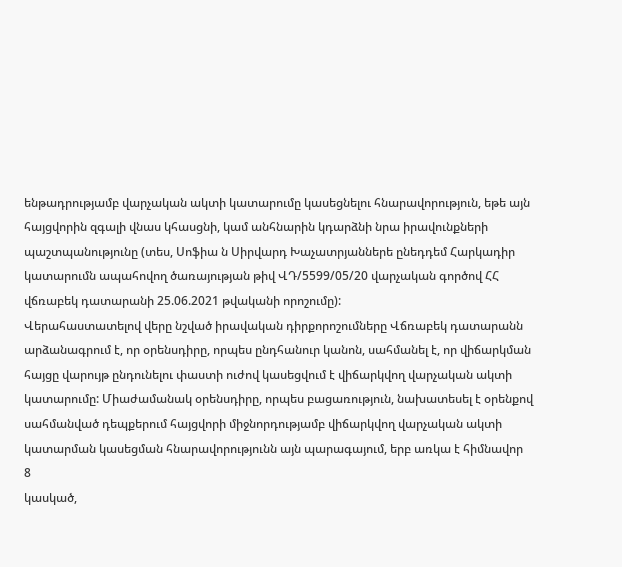ենթադրությամբ վարչական ակտի կատարումը կասեցնելու հնարավորություն, եթե այն հայցվորին զգալի վնաս կհասցնի, կամ անհնարին կդարձնի նրա իրավունքների պաշտպանությունը (տես, Սոֆիա ն Սիրվարդ Խաչատրյաններե ընեդդեմ Հարկադիր կատարումն ապահովող ծառայության թիվ ՎԴ/5599/05/20 վարչական գործով ՀՀ վճռաբեկ դատարանի 25.06.2021 թվականի որոշումը):
Վերահաստատելով վերը նշված իրավական դիրքորոշումները Վճռաբեկ դատարանն արձանագրում է, որ օրենսդիրը, որպես ընդհանուր կանոն, սահմանել է, որ վիճարկման հայցը վարույթ ընդունելու փաստի ուժով կասեցվում է վիճարկվող վարչական ակտի կատարումը: Միաժամանակ օրենսդիրը, որպես բացառություն, նախատեսել է օրենքով սահմանված դեպքերում հայցվորի միջնորդությամբ վիճարկվող վարչական ակտի կատարման կասեցման հնարավորությունն այն պարագայում, երբ առկա է հիմնավոր
8
կասկած,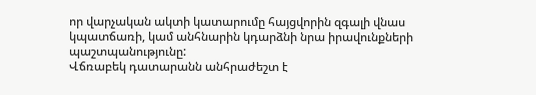որ վարչական ակտի կատարումը հայցվորին զգալի վնաս կպատճառի, կամ անհնարին կդարձնի նրա իրավունքների պաշտպանությունը:
Վճռաբեկ դատարանն անհրաժեշտ է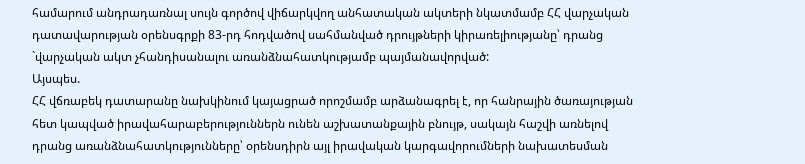համարում անդրադառնալ սույն գործով վիճարկվող անհատական ակտերի նկատմամբ ՀՀ վարչական դատավարության օրենսգրքի 83-րդ հոդվածով սահմանված դրույթների կիրառելիությանը՝ դրանց `վարչական ակտ չհանդիսանալու առանձնահատկությամբ պայմանավորված:
Այսպես.
ՀՀ վճռաբեկ դատարանը նախկինում կայացրած որոշմամբ արձանագրել է, որ հանրային ծառայության հետ կապված իրավահարաբերություններն ունեն աշխատանքային բնույթ, սակայն հաշվի առնելով դրանց առանձնահատկությունները՝ օրենսդիրն այլ իրավական կարգավորումների նախատեսման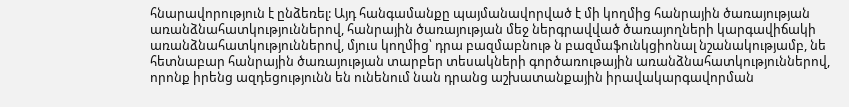հնարավորություն է ընձեռել: Այդ հանգամանքը պայմանավորված է մի կողմից հանրային ծառայության առանձնահատկություններով, հանրային ծառայության մեջ ներգրավված ծառայողների կարգավիճակի առանձնահատկություններով, մյուս կողմից՝ դրա բազմաբնութ ն բազմաֆունկցիոնալ նշանակությամբ, նե հետնաբար հանրային ծառայության տարբեր տեսակների գործառութային առանձնահատկություններով, որոնք իրենց ազդեցությունն են ունենում նան դրանց աշխատանքային իրավակարգավորման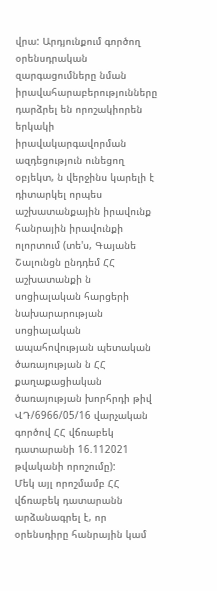վրա: Արդյունքում գործող օրենսդրական զարգացումները նման իրավահարաբերությունները դարձրել են որոշակիորեն երկակի իրավակարգավորման ազդեցություն ունեցող օբյեկտ, ն վերջինս կարելի է դիտարկել որպես աշխատանքային իրավունք հանրային իրավունքի ոլորտում (տե'ս, Գայանե Շալունցն ընդդեմ ՀՀ աշխատանքի ն սոցիալական հարցերի նախարարության սոցիալական ապահովության պետական ծառայության ն ՀՀ քաղաքացիական ծառայության խորհրդի թիվ ՎԴ/6966/05/16 վարչական գործով ՀՀ վճռաբեկ դատարանի 16.112021 թվականի որոշումը):
Մեկ այլ որոշմամբ ՀՀ վճռաբեկ դատարանն արձանագրել է, որ օրենսդիրը հանրային կամ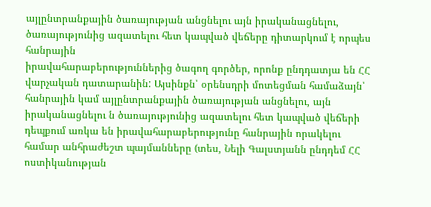այլընտրանքային ծառայության անցնելու այն իրականացնելու, ծառայությունից ազատելու հետ կապված վեճերը դիտարկում է որպես հանրային
իրավահարաբերություններից ծագող գործեր, որոնք ընդդատյա են ՀՀ վարչական դատարանին: Այսինքն՝ օրենսդրի մոտեցման համաձայն՝ հանրային կամ այլընտրանքային ծառայության անցնելու, այն իրականացնելու ն ծառայությունից ազատելու հետ կապված վեճերի դեպքում առկա են իրավահարաբերությունը հանրային որակելու համար անհրաժեշտ պայմանները (տես, Նելի Գալստյանն ընդդեմ ՀՀ ոստիկանության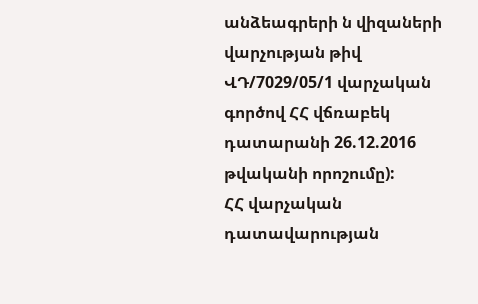անձեագրերի ն վիզաների վարչության թիվ ՎԴ/7029/05/1 վարչական գործով ՀՀ վճռաբեկ դատարանի 26.12.2016 թվականի որոշումը):
ՀՀ վարչական դատավարության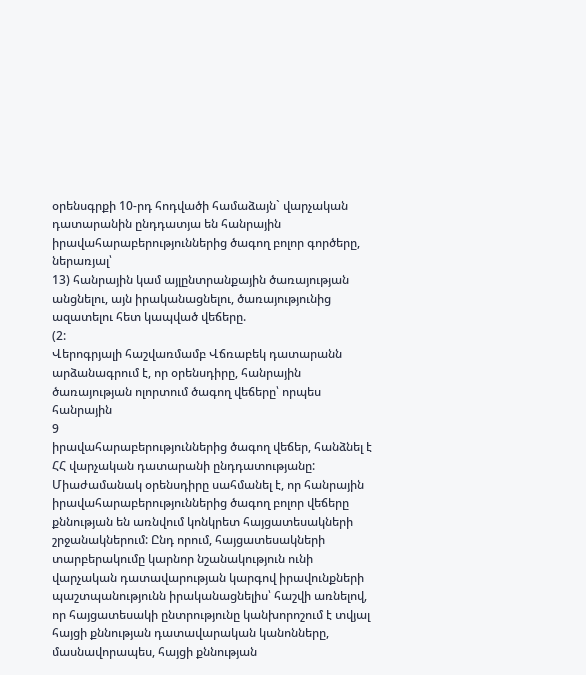օրենսգրքի 10-րդ հոդվածի համաձայն` վարչական դատարանին ընդդատյա են հանրային իրավահարաբերություններից ծագող բոլոր գործերը, ներառյալ՝
13) հանրային կամ այլընտրանքային ծառայության անցնելու, այն իրականացնելու, ծառայությունից ազատելու հետ կապված վեճերը.
(2:
Վերոգրյալի հաշվառմամբ Վճռաբեկ դատարանն արձանագրում է, որ օրենսդիրը, հանրային ծառայության ոլորտում ծագող վեճերը՝ որպես հանրային
9
իրավահարաբերություններից ծագող վեճեր, հանձնել է ՀՀ վարչական դատարանի ընդդատությանը: Միաժամանակ օրենսդիրը սահմանել է, որ հանրային իրավահարաբերություններից ծագող բոլոր վեճերը քննության են առնվում կոնկրետ հայցատեսակների շրջանակներում: Ընդ որում, հայցատեսակների տարբերակումը կարնոր նշանակություն ունի վարչական դատավարության կարգով իրավունքների պաշտպանությունն իրականացնելիս՝ հաշվի առնելով, որ հայցատեսակի ընտրությունը կանխորոշում է տվյալ հայցի քննության դատավարական կանոնները, մասնավորապես, հայցի քննության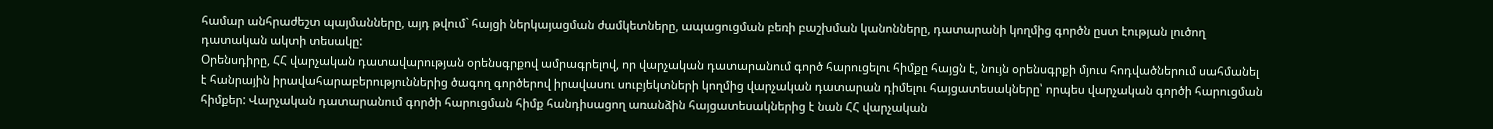համար անհրաժեշտ պայմանները, այդ թվում` հայցի ներկայացման ժամկետները, ապացուցման բեռի բաշխման կանոնները, դատարանի կողմից գործն ըստ էության լուծող դատական ակտի տեսակը:
Օրենսդիրը, ՀՀ վարչական դատավարության օրենսգրքով ամրագրելով, որ վարչական դատարանում գործ հարուցելու հիմքը հայցն է, նույն օրենսգրքի մյուս հոդվածներում սահմանել է հանրային իրավահարաբերություններից ծագող գործերով իրավասու սուբյեկտների կողմից վարչական դատարան դիմելու հայցատեսակները՝ որպես վարչական գործի հարուցման հիմքեր: Վարչական դատարանում գործի հարուցման հիմք հանդիսացող առանձին հայցատեսակներից է նան ՀՀ վարչական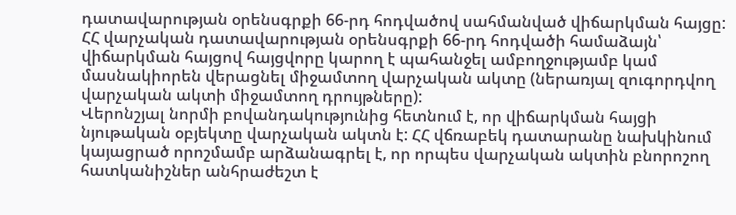դատավարության օրենսգրքի 66-րդ հոդվածով սահմանված վիճարկման հայցը:
ՀՀ վարչական դատավարության օրենսգրքի 66-րդ հոդվածի համաձայն՝ վիճարկման հայցով հայցվորը կարող է պահանջել ամբողջությամբ կամ մասնակիորեն վերացնել միջամտող վարչական ակտը (ներառյալ զուգորդվող վարչական ակտի միջամտող դրույթները):
Վերոնշյալ նորմի բովանդակությունից հետնում է, որ վիճարկման հայցի նյութական օբյեկտը վարչական ակտն է: ՀՀ վճռաբեկ դատարանը նախկինում կայացրած որոշմամբ արձանագրել է, որ որպես վարչական ակտին բնորոշող հատկանիշներ անհրաժեշտ է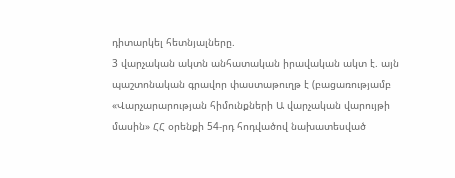դիտարկել հետնյալները.
3 վարչական ակտն անհատական իրավական ակտ է. այն պաշտոնական գրավոր փաստաթուղթ է (բացառությամբ «Վարչարարության հիմունքների Ա վարչական վարույթի մասին» ՀՀ օրենքի 54-րդ հոդվածով նախատեսված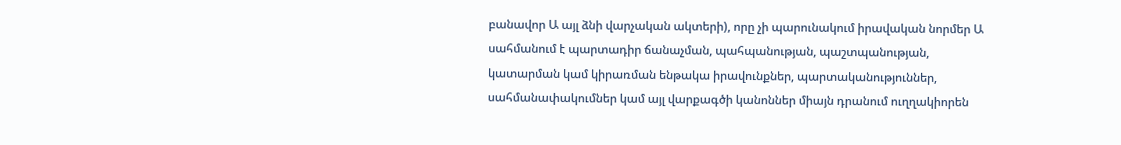բանավոր Ա այլ ձնի վարչական ակտերի), որը չի պարունակում իրավական նորմեր Ա սահմանում է պարտադիր ճանաչման, պահպանության, պաշտպանության, կատարման կամ կիրառման ենթակա իրավունքներ, պարտականություններ, սահմանափակումներ կամ այլ վարքագծի կանոններ միայն դրանում ուղղակիորեն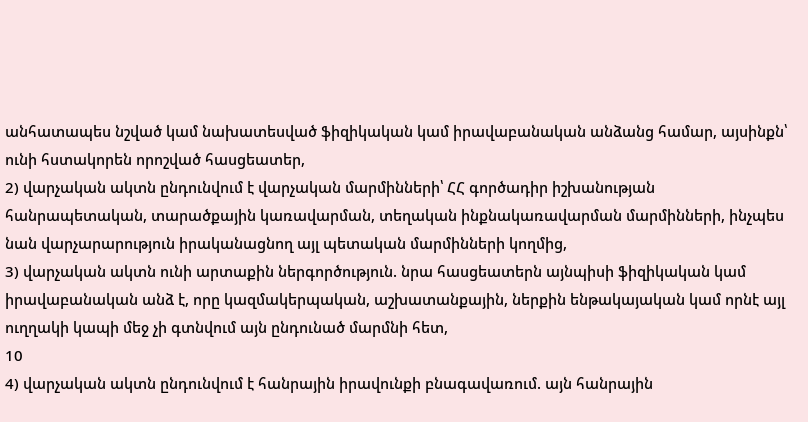անհատապես նշված կամ նախատեսված ֆիզիկական կամ իրավաբանական անձանց համար, այսինքն՝ ունի հստակորեն որոշված հասցեատեր,
2) վարչական ակտն ընդունվում է վարչական մարմինների՝ ՀՀ գործադիր իշխանության հանրապետական, տարածքային կառավարման, տեղական ինքնակառավարման մարմինների, ինչպես նան վարչարարություն իրականացնող այլ պետական մարմինների կողմից,
3) վարչական ակտն ունի արտաքին ներգործություն. նրա հասցեատերն այնպիսի ֆիզիկական կամ իրավաբանական անձ է, որը կազմակերպական, աշխատանքային, ներքին ենթակայական կամ որնէ այլ ուղղակի կապի մեջ չի գտնվում այն ընդունած մարմնի հետ,
10
4) վարչական ակտն ընդունվում է հանրային իրավունքի բնագավառում. այն հանրային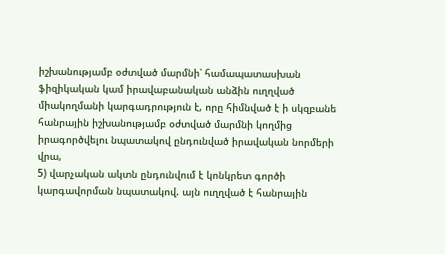իշխանությամբ օժտված մարմնի՝ համապատասխան ֆիզիկական կամ իրավաբանական անձին ուղղված միակողմանի կարգադրություն է, որը հիմնված է ի սկզբանե հանրային իշխանությամբ օժտված մարմնի կողմից իրագործվելու նպատակով ընդունված իրավական նորմերի վրա,
5) վարչական ակտն ընդունվում է կոնկրետ գործի կարգավորման նպատակով. այն ուղղված է հանրային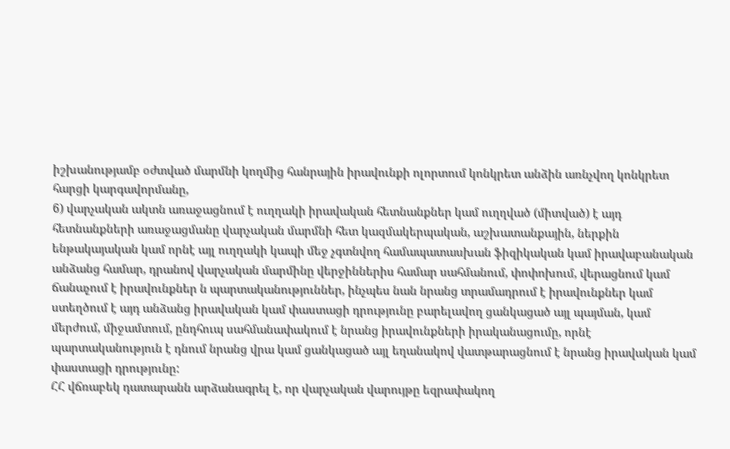իշխանությամբ օժտված մարմնի կողմից հանրային իրավունքի ոլորտում կոնկրետ անձին առնչվող կոնկրետ հարցի կարգավորմանը,
6) վարչական ակտն առաջացնում է ուղղակի իրավական հետնանքներ կամ ուղղված (միտված) է այդ հետնանքների առաջացմանը վարչական մարմնի հետ կազմակերպական, աշխատանքային, ներքին ենթակայական կամ որնէ այլ ուղղակի կապի մեջ չգտնվող համապատասխան ֆիզիկական կամ իրավաբանական անձանց համար, դրանով վարչական մարմինը վերջիններիս համար սահմանում, փոփոխում, վերացնում կամ ճանաչում է իրավունքներ ն պարտականություններ, ինչպես նան նրանց տրամադրում է իրավունքներ կամ ստեղծում է այդ անձանց իրավական կամ փաստացի դրությունը բարելավող ցանկացած այլ պայման, կամ մերժում, միջամտում, ընդհուպ սահմանափակում է նրանց իրավունքների իրականացումը, որնէ պարտականություն է դնում նրանց վրա կամ ցանկացած այլ եղանակով վատթարացնում է նրանց իրավական կամ փաստացի դրությունը:
ՀՀ վճռաբեկ դատարանն արձանագրել է, որ վարչական վարույթը եզրափակող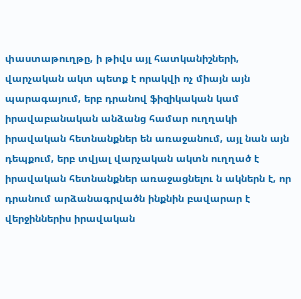փաստաթուղթը, ի թիվս այլ հատկանիշների, վարչական ակտ պետք է որակվի ոչ միայն այն պարագայում, երբ դրանով ֆիզիկական կամ իրավաբանական անձանց համար ուղղակի իրավական հետնանքներ են առաջանում, այլ նան այն դեպքում, երբ տվյալ վարչական ակտն ուղղած է իրավական հետնանքներ առաջացնելու ն ակներն է, որ դրանում արձանագրվածն ինքնին բավարար է վերջիններիս իրավական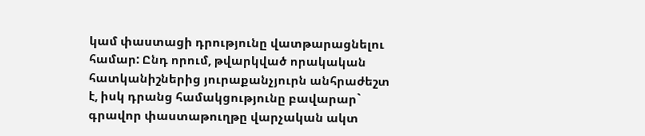կամ փաստացի դրությունը վատթարացնելու համար: Ընդ որում, թվարկված որակական հատկանիշներից յուրաքանչյուրն անհրաժեշտ է, իսկ դրանց համակցությունը բավարար` գրավոր փաստաթուղթը վարչական ակտ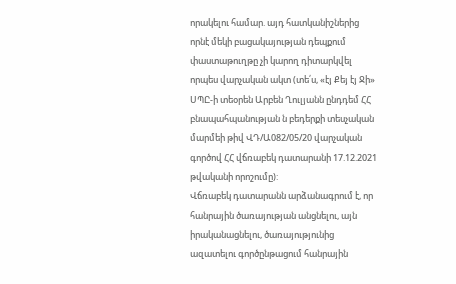որակելու համար. այդ հատկանիշներից որնէ մեկի բացակայության դեպքում փաստաթուղթը չի կարող դիտարկվել որպես վարչական ակտ (տե՛ս, «էյ Քեյ էյ Ջի» ՍՊԸ-ի տեօրեն Արբեն Ղուլյանն ընդդեմ ՀՀ բնապահպանության ն բեդերքի տեսչական մարմեի թիվ ՎԴ/Ա082/05/20 վարչական գործով ՀՀ վճռաբեկ դատարանի 17.12.2021 թվականի որոշումը):
Վճռաբեկ դատարանն արձանագրում է, որ հանրային ծառայության անցնելու, այն իրականացնելու, ծառայությունից ազատելու գործընթացում հանրային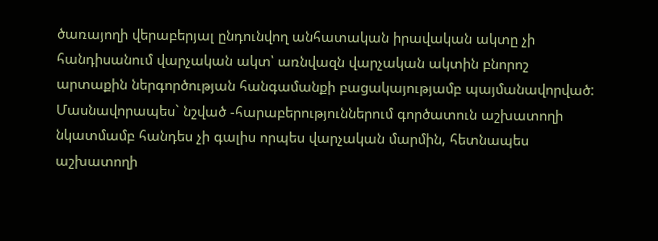ծառայողի վերաբերյալ ընդունվող անհատական իրավական ակտը չի հանդիսանում վարչական ակտ՝ առնվազն վարչական ակտին բնորոշ արտաքին ներգործության հանգամանքի բացակայությամբ պայմանավորված: Մասնավորապես` նշված -հարաբերություններում գործատուն աշխատողի նկատմամբ հանդես չի գալիս որպես վարչական մարմին, հետնապես աշխատողի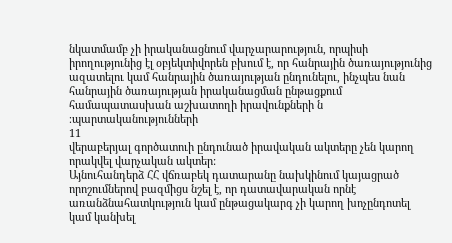նկատմամբ չի իրականացնում վարչարարություն, որպիսի իրողությունից էլ օբյեկտիվորեն բխում է, որ հանրային ծառայությունից ազատելու կամ հանրային ծառայության ընդունելու, ինչպես նան հանրային ծառայության իրականացման ընթացքում համապատասխան աշխատողի իրավունքների ն ։պարտականությունների
11
վերաբերյալ գործատուի ընդունած իրավական ակտերը չեն կարող որակվել վարչական ակտեր:
Այնուհանդերձ ՀՀ վճռաբեկ դատարանը նախկինում կայացրած որոշումներով բազմիցս նշել է, որ դատավարական որնէ առանձնահատկություն կամ ընթացակարգ չի կարող խոչընդոտել կամ կանխել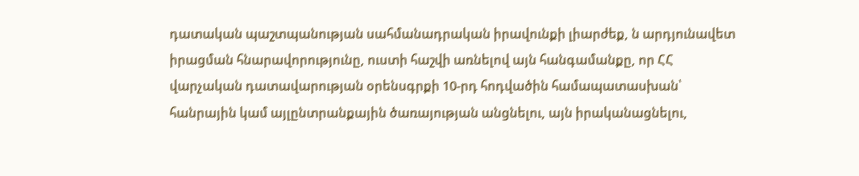դատական պաշտպանության սահմանադրական իրավունքի լիարժեք, ն արդյունավետ իրացման հնարավորությունը, ուստի հաշվի առնելով այն հանգամանքը, որ ՀՀ վարչական դատավարության օրենսգրքի 10-րդ հոդվածին համապատասխան՝ հանրային կամ այլընտրանքային ծառայության անցնելու, այն իրականացնելու,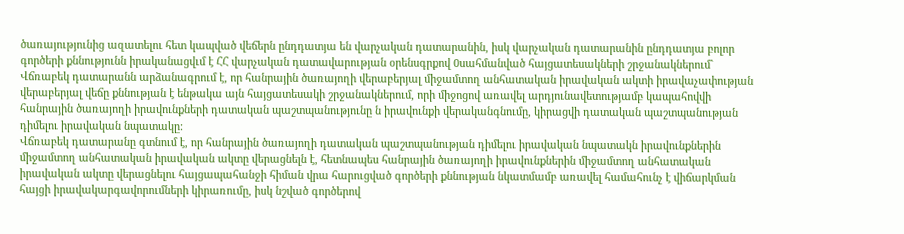ծառայությունից ազատելու հետ կապված վեճերն ընդդատյա են վարչական դատարանին, իսկ վարչական դատարանին ընդդատյա բոլոր գործերի քննությունն իրականացվւմ է ՀՀ վարչական դատավարության օրենսգրքով 0սահմանված հայցատեսակների շրջանակներում` Վճռաբեկ դատարանն արձանագրում է, որ հանրային ծառայողի վերաբերյալ միջամտող անհատական իրավական ակտի իրավաչափության վերաբերյալ վեճը քննության է ենթակա այն հայցատեսակի շրջանակներում, որի միջոցով առավել արդյունավետությամբ կապահովվի հանրային ծառայողի իրավունքների դատական պաշտպանությունը ն իրավունքի վերականգնումը, կիրացվի դատական պաշտպանության դիմելու իրավական նպատակը:
Վճռաբեկ դատարանը գտնում է, որ հանրային ծառայողի դատական պաշտպանության դիմելու իրավական նպատակն իրավունքներին միջամտող անհատական իրավական ակտը վերացնելն է, հետնապես հանրային ծառայողի իրավունքներին միջամտող անհատական իրավական ակտը վերացնելու հայցապահանջի հիման վրա հարուցված գործերի քննության նկատմամբ առավել համահունչ է վիճարկման հայցի իրավակարգավորումների կիրառումը, իսկ նշված գործերով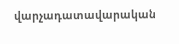վարչադատավարական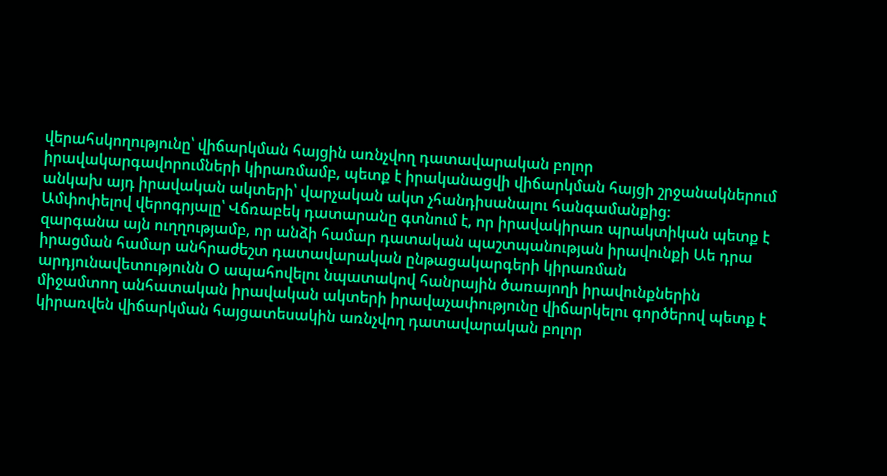վերահսկողությունը՝ վիճարկման հայցին առնչվող դատավարական բոլոր իրավակարգավորումների կիրառմամբ, պետք է իրականացվի վիճարկման հայցի շրջանակներում անկախ այդ իրավական ակտերի՝ վարչական ակտ չհանդիսանալու հանգամանքից:
Ամփոփելով վերոգրյալը՝ Վճռաբեկ դատարանը գտնում է, որ իրավակիրառ պրակտիկան պետք է զարգանա այն ուղղությամբ, որ անձի համար դատական պաշտպանության իրավունքի Աե դրա իրացման համար անհրաժեշտ դատավարական ընթացակարգերի կիրառման արդյունավետությունն Օ ապահովելու նպատակով հանրային ծառայողի իրավունքներին միջամտող անհատական իրավական ակտերի իրավաչափությունը վիճարկելու գործերով պետք է կիրառվեն վիճարկման հայցատեսակին առնչվող դատավարական բոլոր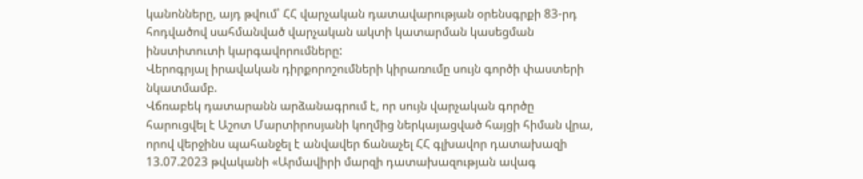կանոնները, այդ թվում՝ ՀՀ վարչական դատավարության օրենսգրքի 83-րդ հոդվածով սահմանված վարչական ակտի կատարման կասեցման ինստիտուտի կարգավորումները:
Վերոգրյալ իրավական դիրքորոշումների կիրառումը սույն գործի փաստերի նկատմամբ.
Վճռաբեկ դատարանն արձանագրում է, որ սույն վարչական գործը հարուցվել է Աշոտ Մարտիրոսյանի կողմից ներկայացված հայցի հիման վրա, որով վերջինս պահանջել է անվավեր ճանաչել ՀՀ գլխավոր դատախազի 13.07.2023 թվականի «Արմավիրի մարզի դատախազության ավագ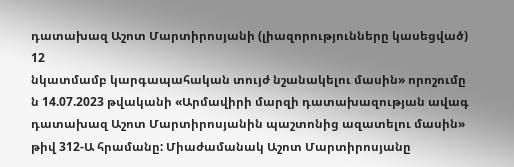դատախազ Աշոտ Մարտիրոսյանի (լիազորությունները կասեցված)
12
նկատմամբ կարգապահական տույժ նշանակելու մասին» որոշումը ն 14.07.2023 թվականի «Արմավիրի մարզի դատախազության ավագ դատախազ Աշոտ Մարտիրոսյանին պաշտոնից ազատելու մասին» թիվ 312-Ա հրամանը: Միաժամանակ Աշոտ Մարտիրոսյանը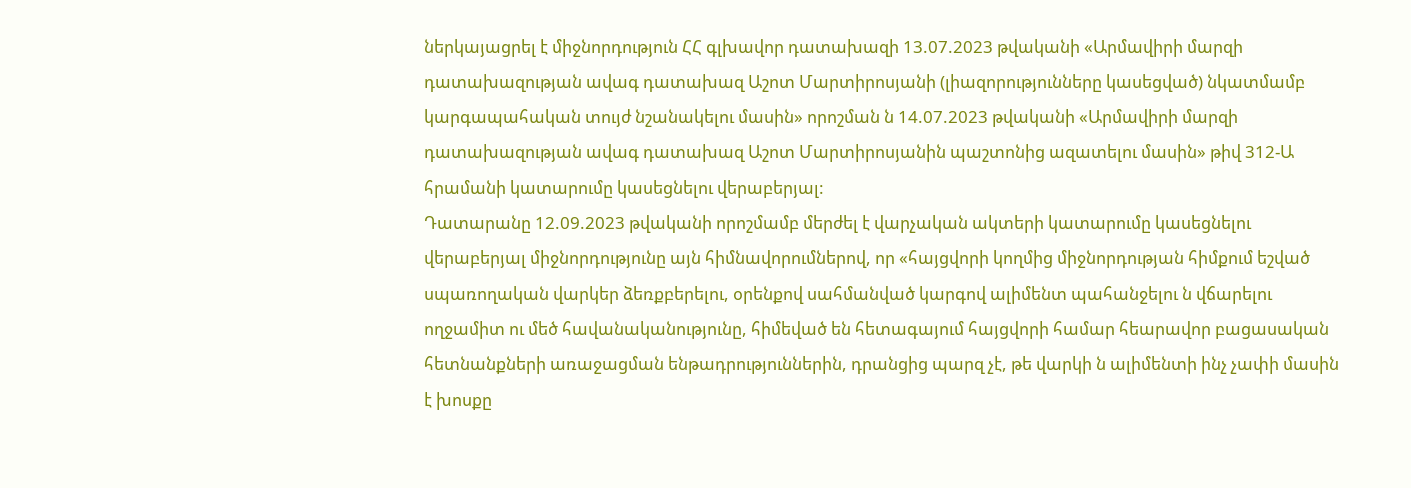ներկայացրել է միջնորդություն ՀՀ գլխավոր դատախազի 13.07.2023 թվականի «Արմավիրի մարզի դատախազության ավագ դատախազ Աշոտ Մարտիրոսյանի (լիազորությունները կասեցված) նկատմամբ կարգապահական տույժ նշանակելու մասին» որոշման ն 14.07.2023 թվականի «Արմավիրի մարզի դատախազության ավագ դատախազ Աշոտ Մարտիրոսյանին պաշտոնից ազատելու մասին» թիվ 312-Ա հրամանի կատարումը կասեցնելու վերաբերյալ:
Դատարանը 12.09.2023 թվականի որոշմամբ մերժել է վարչական ակտերի կատարումը կասեցնելու վերաբերյալ միջնորդությունը այն հիմնավորումներով, որ «հայցվորի կողմից միջնորդության հիմքում եշված սպառողական վարկեր ձեռքբերելու, օրենքով սահմանված կարգով ալիմենտ պահանջելու ն վճարելու ողջամիտ ու մեծ հավանականությունը, հիմեված են հետագայում հայցվորի համար հեարավոր բացասական հետնանքների առաջացման ենթադրություններին, դրանցից պարզ չէ, թե վարկի ն ալիմենտի ինչ չափի մասին է խոսքը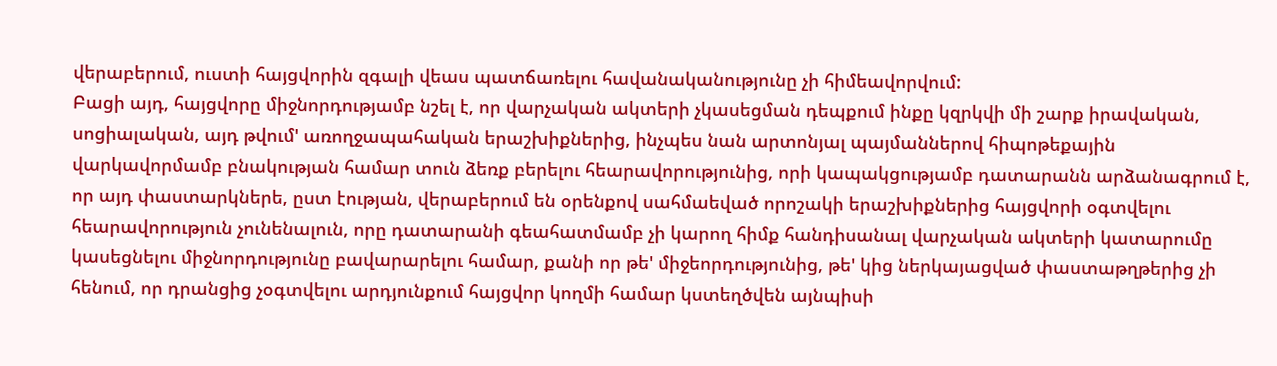վերաբերում, ուստի հայցվորին զգալի վեաս պատճառելու հավանականությունը չի հիմեավորվում:
Բացի այդ, հայցվորը միջնորդությամբ նշել է, որ վարչական ակտերի չկասեցման դեպքում ինքը կզրկվի մի շարք իրավական, սոցիալական, այդ թվում' առողջապահական երաշխիքներից, ինչպես նան արտոնյալ պայմաններով հիպոթեքային վարկավորմամբ բնակության համար տուն ձեռք բերելու հեարավորությունից, որի կապակցությամբ դատարանն արձանագրում է, որ այդ փաստարկներե, ըստ էության, վերաբերում են օրենքով սահմաեված որոշակի երաշխիքներից հայցվորի օգտվելու հեարավորություն չունենալուն, որը դատարանի գեահատմամբ չի կարող հիմք հանդիսանալ վարչական ակտերի կատարումը կասեցնելու միջնորդությունը բավարարելու համար, քանի որ թե' միջեորդությունից, թե' կից ներկայացված փաստաթղթերից չի հենում, որ դրանցից չօգտվելու արդյունքում հայցվոր կողմի համար կստեղծվեն այնպիսի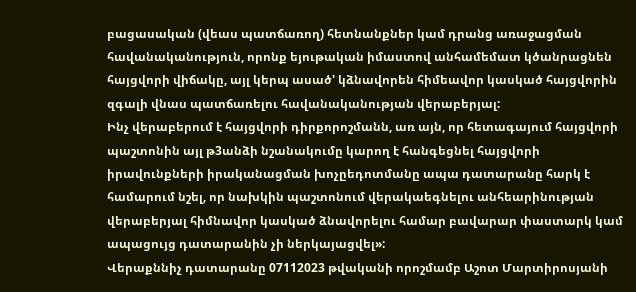բացասական (վեաս պատճառող) հետնանքներ կամ դրանց առաջացման հավանականություն, որոնք եյութական իմաստով անհամեմատ կծանրացնեն հայցվորի վիճակը, այլ կերպ ասած' կձնավորեն հիմեավոր կասկած հայցվորին զգալի վնաս պատճառելու հավանականության վերաբերյալ:
Ինչ վերաբերում է հայցվորի դիրքորոշմանն, առ այն, որ հետագայում հայցվորի պաշտոնին այլ թ3անձի նշանակումը կարող է հանգեցնել հայցվորի իրավունքների իրականացման խոչըեդոտմանը ապա դատարանը հարկ է համարում նշել, որ նախկին պաշտոնում վերակաեգնելու անհեարինության վերաբերյալ հիմնավոր կասկած ձնավորելու համար բավարար փաստարկ կամ ապացույց դատարանին չի ներկայացվել»:
Վերաքննիչ դատարանը 07112023 թվականի որոշմամբ Աշոտ Մարտիրոսյանի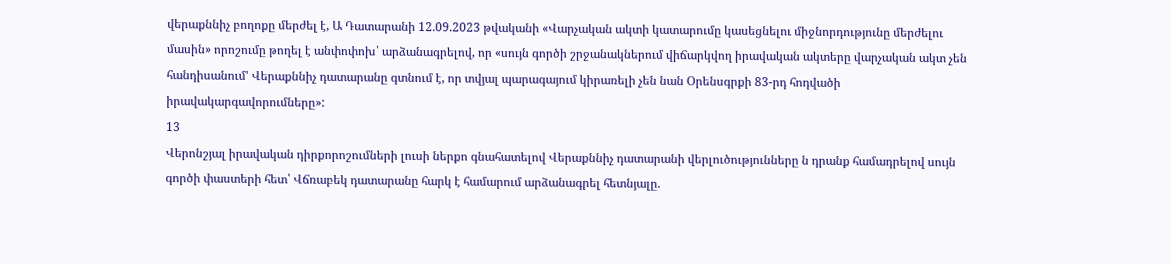վերաքննիչ բողոքը մերժել է, Ա Դատարանի 12.09.2023 թվականի «Վարչական ակտի կատարումը կասեցնելու միջնորդությունը մերժելու մասին» որոշումը թողել է անփոփոխ՝ արձանագրելով, որ «սույն գործի շրջանակներում վիճարկվող իրավական ակտերը վարչական ակտ չեն հանդիսանում' Վերաքննիչ դատարանը գտնում է, որ տվյալ պարագայում կիրառելի չեն նան Օրենսգրքի 83-րդ հոդվածի իրավակարգավորումները»:
13
Վերոնշյալ իրավական դիրքորոշումների լուսի ներքո գնահատելով Վերաքննիչ դատարանի վերլուծությունները ն դրանք համադրելով սույն գործի փաստերի հետ՝ Վճռաբեկ դատարանը հարկ է համարում արձանագրել հետնյալը.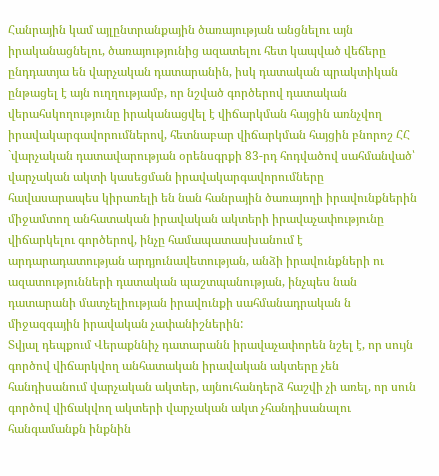Հանրային կամ այլընտրանքային ծառայության անցնելու այն իրականացնելու, ծառայությունից ազատելու հետ կապված վեճերը ընդդատյա են վարչական դատարանին, իսկ դատական պրակտիկան ընթացել է այն ուղղությամբ, որ նշված գործերով դատական վերահսկողությունը իրականացվել է վիճարկման հայցին առնչվող իրավակարգավորումներով, հետնաբար վիճարկման հայցին բնորոշ ՀՀ `վարչական դատավարության օրենսգրքի 83-րդ հոդվածով սահմանված՝ վարչական ակտի կասեցման իրավակարգավորումները հավասարապես կիրառելի են նան հանրային ծառայողի իրավունքներին միջամտող անհատական իրավական ակտերի իրավաչափությունը վիճարկելու գործերով, ինչը համապատասխանում է արդարադատության արդյունավետության, անձի իրավունքների ու ազատությունների դատական պաշտպանության, ինչպես նան դատարանի մատչելիության իրավունքի սահմանադրական ն միջազգային իրավական չափանիշներին:
Տվյալ դեպքում Վերաքննիչ դատարանն իրավաչափորեն նշել է, որ սույն գործով վիճարկվող անհատական իրավական ակտերը չեն հանդիսանում վարչական ակտեր, այնուհանդերձ հաշվի չի առել, որ սուն գործով վիճակվող ակտերի վարչական ակտ չհանդիսանալու հանգամանքն ինքնին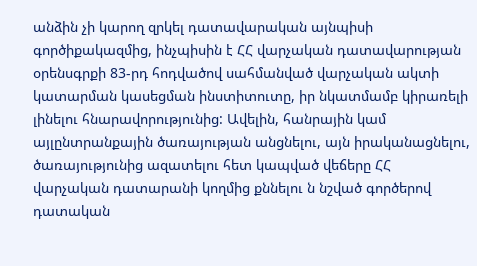անձին չի կարող զրկել դատավարական այնպիսի գործիքակազմից, ինչպիսին է ՀՀ վարչական դատավարության օրենսգրքի 83-րդ հոդվածով սահմանված վարչական ակտի կատարման կասեցման ինստիտուտը, իր նկատմամբ կիրառելի լինելու հնարավորությունից: Ավելին, հանրային կամ այլընտրանքային ծառայության անցնելու, այն իրականացնելու, ծառայությունից ազատելու հետ կապված վեճերը ՀՀ վարչական դատարանի կողմից քննելու ն նշված գործերով դատական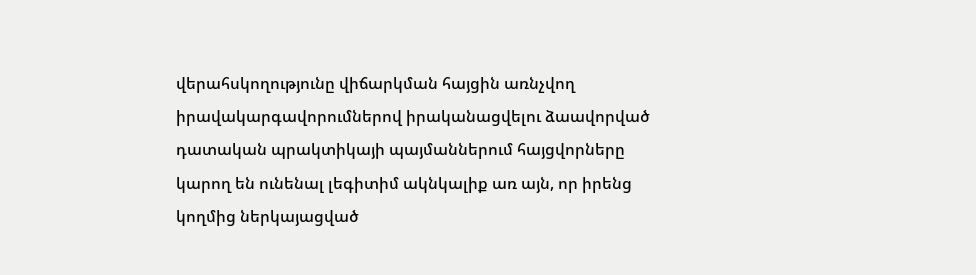վերահսկողությունը վիճարկման հայցին առնչվող իրավակարգավորումներով իրականացվելու ձաավորված դատական պրակտիկայի պայմաններում հայցվորները կարող են ունենալ լեգիտիմ ակնկալիք առ այն, որ իրենց կողմից ներկայացված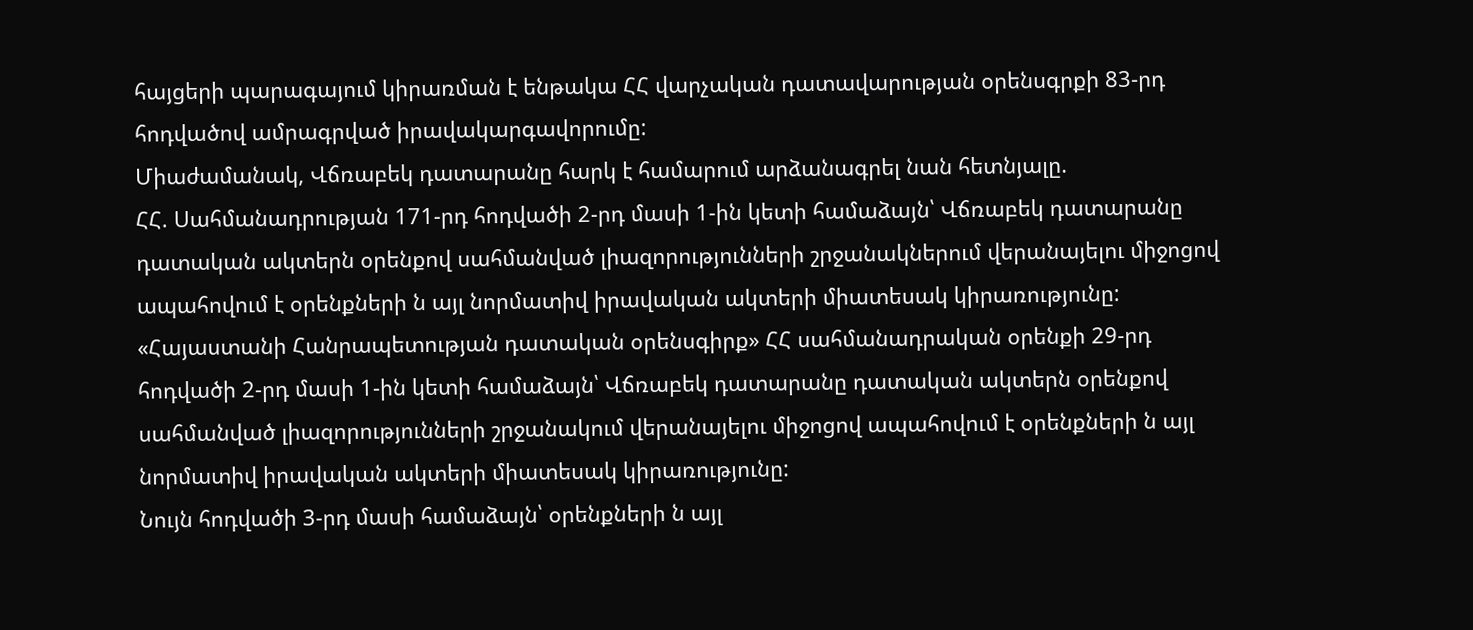հայցերի պարագայում կիրառման է ենթակա ՀՀ վարչական դատավարության օրենսգրքի 83-րդ հոդվածով ամրագրված իրավակարգավորումը:
Միաժամանակ, Վճռաբեկ դատարանը հարկ է համարում արձանագրել նան հետնյալը.
ՀՀ. Սահմանադրության 171-րդ հոդվածի 2-րդ մասի 1-ին կետի համաձայն՝ Վճռաբեկ դատարանը դատական ակտերն օրենքով սահմանված լիազորությունների շրջանակներում վերանայելու միջոցով ապահովում է օրենքների ն այլ նորմատիվ իրավական ակտերի միատեսակ կիրառությունը:
«Հայաստանի Հանրապետության դատական օրենսգիրք» ՀՀ սահմանադրական օրենքի 29-րդ հոդվածի 2-րդ մասի 1-ին կետի համաձայն՝ Վճռաբեկ դատարանը դատական ակտերն օրենքով սահմանված լիազորությունների շրջանակում վերանայելու միջոցով ապահովում է օրենքների ն այլ նորմատիվ իրավական ակտերի միատեսակ կիրառությունը:
Նույն հոդվածի 3-րդ մասի համաձայն՝ օրենքների ն այլ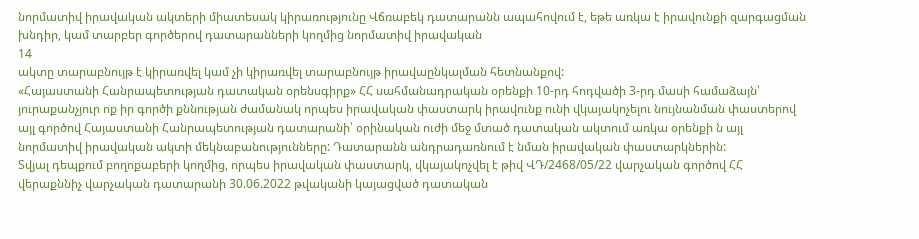նորմատիվ իրավական ակտերի միատեսակ կիրառությունը Վճռաբեկ դատարանն ապահովում է, եթե առկա է իրավունքի զարգացման խնդիր, կամ տարբեր գործերով դատարանների կողմից նորմատիվ իրավական
14
ակտը տարաբնույթ է կիրառվել կամ չի կիրառվել տարաբնույթ իրավաընկալման հետնանքով:
«Հայաստանի Հանրապետության դատական օրենսգիրք» ՀՀ սահմանադրական օրենքի 10-րդ հոդվածի 3-րդ մասի համաձայն՝ յուրաքանչյուր ոք իր գործի քննության ժամանակ որպես իրավական փաստարկ իրավունք ունի վկայակոչելու նույնանման փաստերով այլ գործով Հայաստանի Հանրապետության դատարանի՝ օրինական ուժի մեջ մտած դատական ակտում առկա օրենքի ն այլ նորմատիվ իրավական ակտի մեկնաբանությունները: Դատարանն անդրադառնում է նման իրավական փաստարկներին:
Տվյալ դեպքում բողոքաբերի կողմից, որպես իրավական փաստարկ, վկայակոչվել է թիվ ՎԴ/2468/05/22 վարչական գործով ՀՀ վերաքննիչ վարչական դատարանի 30.06.2022 թվականի կայացված դատական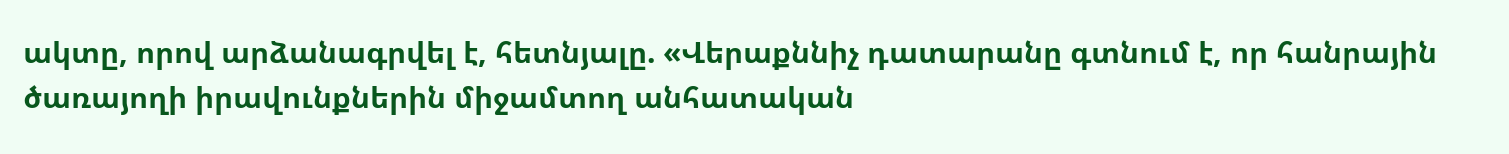ակտը, որով արձանագրվել է, հետնյալը. «Վերաքննիչ դատարանը գտնում է, որ հանրային ծառայողի իրավունքներին միջամտող անհատական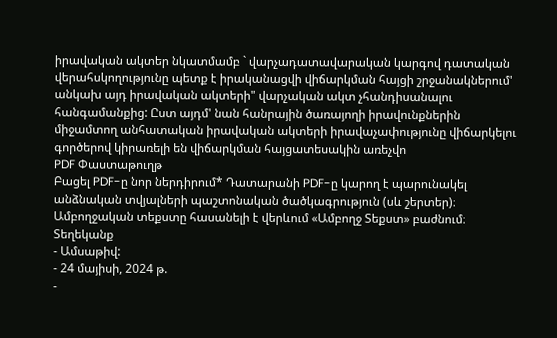իրավական ակտեր նկատմամբ ` վարչադատավարական կարգով դատական վերահսկողությունը պետք է իրականացվի վիճարկման հայցի շրջանակներում' անկախ այդ իրավական ակտերի" վարչական ակտ չհանդիսանալու հանգամանքից: Ըստ այդմ' նան հանրային ծառայողի իրավունքներին միջամտող անհատական իրավական ակտերի իրավաչափությունը վիճարկելու գործերով կիրառելի են վիճարկման հայցատեսակին առեչվո
PDF Փաստաթուղթ
Բացել PDF-ը նոր ներդիրում* Դատարանի PDF-ը կարող է պարունակել անձնական տվյալների պաշտոնական ծածկագրություն (սև շերտեր)։ Ամբողջական տեքստը հասանելի է վերևում «Ամբողջ Տեքստ» բաժնում։
Տեղեկանք
- Ամսաթիվ:
- 24 մայիսի, 2024 թ.
-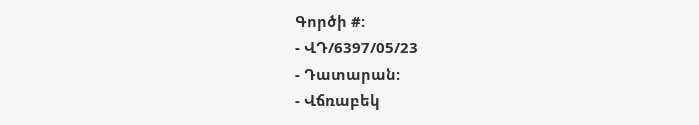Գործի #:
- ՎԴ/6397/05/23
- Դատարան:
- Վճռաբեկ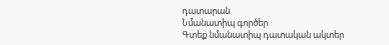դատարան
Նմանատիպ գործեր
Գտեք նմանատիպ դատական ակտեր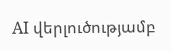AI վերլուծությամբ